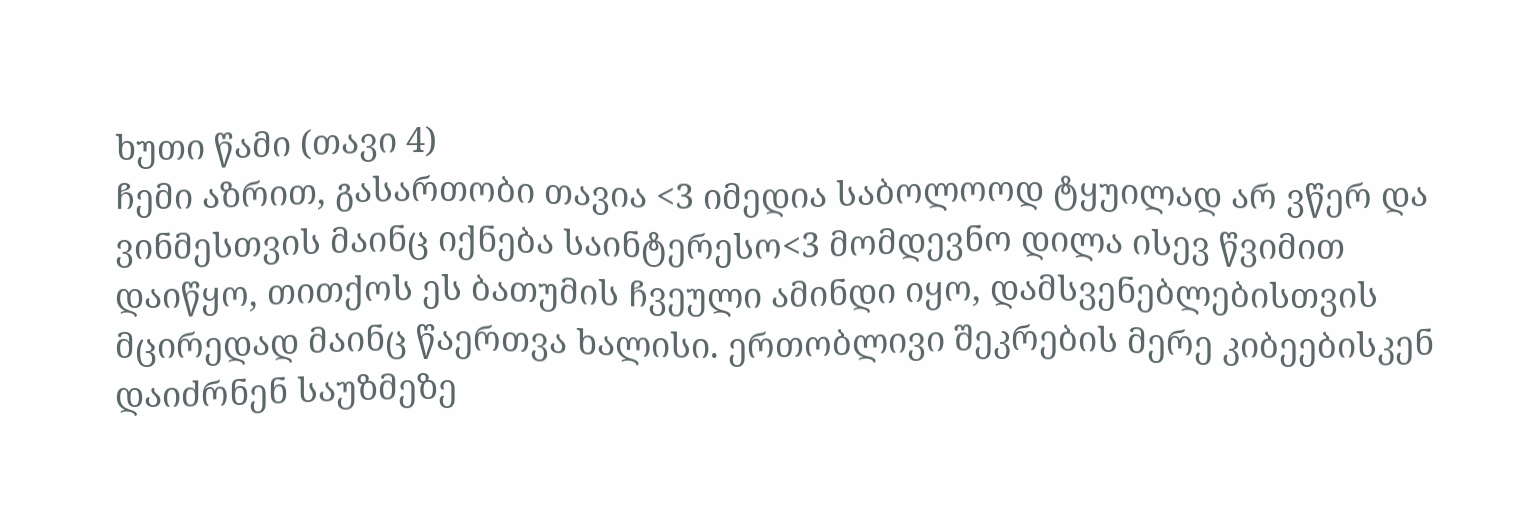ხუთი წამი (თავი 4)
ჩემი აზრით, გასართობი თავია <3 იმედია საბოლოოდ ტყუილად არ ვწერ და ვინმესთვის მაინც იქნება საინტერესო<3 მომდევნო დილა ისევ წვიმით დაიწყო, თითქოს ეს ბათუმის ჩვეული ამინდი იყო, დამსვენებლებისთვის მცირედად მაინც წაერთვა ხალისი. ერთობლივი შეკრების მერე კიბეებისკენ დაიძრნენ საუზმეზე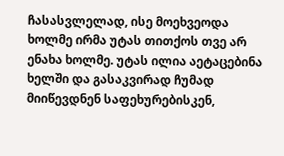ჩასასვლელად, ისე მოეხვეოდა ხოლმე ირმა უტას თითქოს თვე არ ენახა ხოლმე. უტას ილია აეტაცებინა ხელში და გასაკვირად ჩუმად მიიწევდნენ საფეხურებისკენ,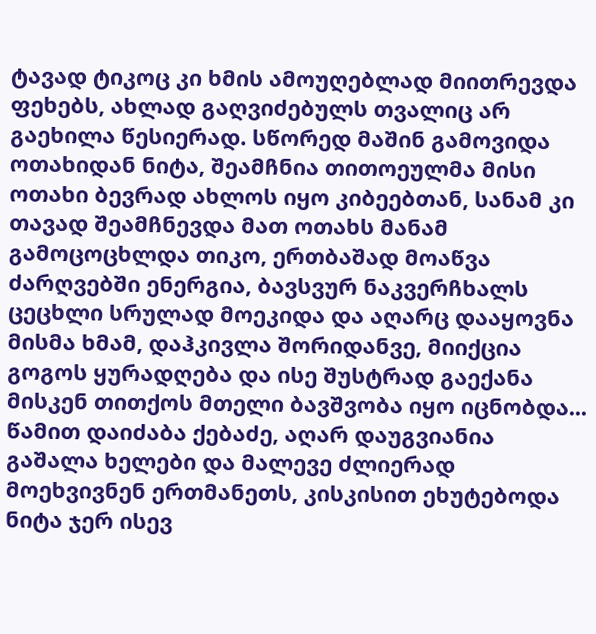ტავად ტიკოც კი ხმის ამოუღებლად მიითრევდა ფეხებს, ახლად გაღვიძებულს თვალიც არ გაეხილა წესიერად. სწორედ მაშინ გამოვიდა ოთახიდან ნიტა, შეამჩნია თითოეულმა მისი ოთახი ბევრად ახლოს იყო კიბეებთან, სანამ კი თავად შეამჩნევდა მათ ოთახს მანამ გამოცოცხლდა თიკო, ერთბაშად მოაწვა ძარღვებში ენერგია, ბავსვურ ნაკვერჩხალს ცეცხლი სრულად მოეკიდა და აღარც დააყოვნა მისმა ხმამ, დაჰკივლა შორიდანვე, მიიქცია გოგოს ყურადღება და ისე შუსტრად გაექანა მისკენ თითქოს მთელი ბავშვობა იყო იცნობდა... წამით დაიძაბა ქებაძე, აღარ დაუგვიანია გაშალა ხელები და მალევე ძლიერად მოეხვივნენ ერთმანეთს, კისკისით ეხუტებოდა ნიტა ჯერ ისევ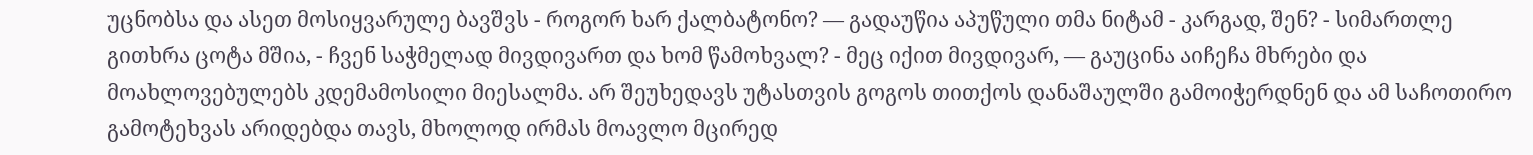უცნობსა და ასეთ მოსიყვარულე ბავშვს - როგორ ხარ ქალბატონო? — გადაუწია აპუწული თმა ნიტამ - კარგად, შენ? - სიმართლე გითხრა ცოტა მშია, - ჩვენ საჭმელად მივდივართ და ხომ წამოხვალ? - მეც იქით მივდივარ, — გაუცინა აიჩეჩა მხრები და მოახლოვებულებს კდემამოსილი მიესალმა. არ შეუხედავს უტასთვის გოგოს თითქოს დანაშაულში გამოიჭერდნენ და ამ საჩოთირო გამოტეხვას არიდებდა თავს, მხოლოდ ირმას მოავლო მცირედ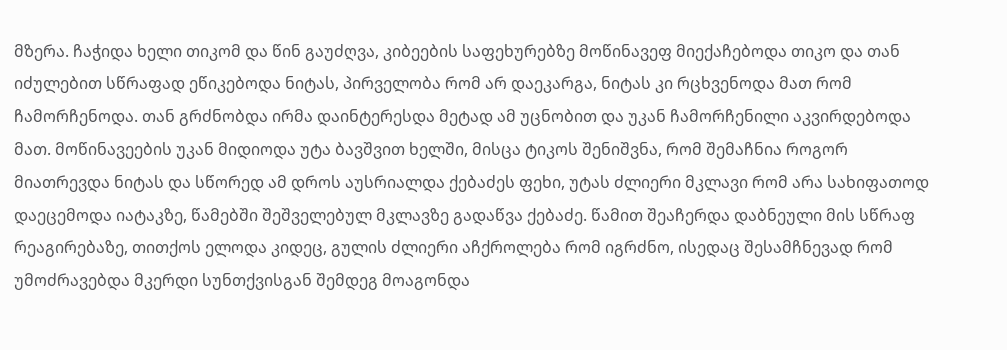მზერა. ჩაჭიდა ხელი თიკომ და წინ გაუძღვა, კიბეების საფეხურებზე მოწინავეფ მიექაჩებოდა თიკო და თან იძულებით სწრაფად ეწიკებოდა ნიტას, პირველობა რომ არ დაეკარგა, ნიტას კი რცხვენოდა მათ რომ ჩამორჩენოდა. თან გრძნობდა ირმა დაინტერესდა მეტად ამ უცნობით და უკან ჩამორჩენილი აკვირდებოდა მათ. მოწინავეების უკან მიდიოდა უტა ბავშვით ხელში, მისცა ტიკოს შენიშვნა, რომ შემაჩნია როგორ მიათრევდა ნიტას და სწორედ ამ დროს აუსრიალდა ქებაძეს ფეხი, უტას ძლიერი მკლავი რომ არა სახიფათოდ დაეცემოდა იატაკზე, წამებში შეშველებულ მკლავზე გადაწვა ქებაძე. წამით შეაჩერდა დაბნეული მის სწრაფ რეაგირებაზე, თითქოს ელოდა კიდეც, გულის ძლიერი აჩქროლება რომ იგრძნო, ისედაც შესამჩნევად რომ უმოძრავებდა მკერდი სუნთქვისგან შემდეგ მოაგონდა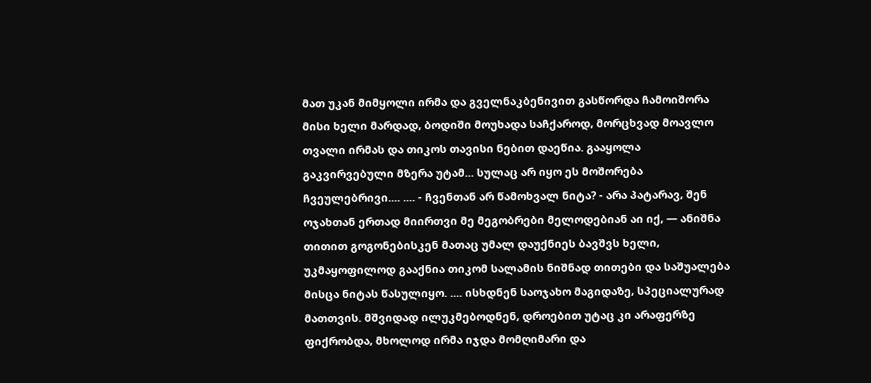მათ უკან მიმყოლი ირმა და გველნაკბენივით გასწორდა ჩამოიშორა მისი ხელი მარდად, ბოდიში მოუხადა საჩქაროდ, მორცხვად მოავლო თვალი ირმას და თიკოს თავისი ნებით დაეწია. გააყოლა გაკვირვებული მზერა უტამ... სულაც არ იყო ეს მოშორება ჩვეულებრივი.... .... - ჩვენთან არ წამოხვალ ნიტა? - არა პატარავ, შენ ოჯახთან ერთად მიირთვი მე მეგობრები მელოდებიან აი იქ, — ანიშნა თითით გოგონებისკენ მათაც უმალ დაუქნიეს ბავშვს ხელი, უკმაყოფილოდ გააქნია თიკომ სალამის ნიშნად თითები და საშუალება მისცა ნიტას წასულიყო. .... ისხდნენ საოჯახო მაგიდაზე, სპეციალურად მათთვის. მშვიდად ილუკმებოდნენ, დროებით უტაც კი არაფერზე ფიქრობდა, მხოლოდ ირმა იჯდა მომღიმარი და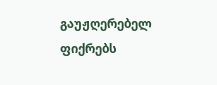გაუჟღერებელ ფიქრებს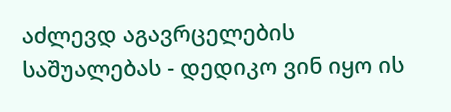აძლევდ აგავრცელების საშუალებას - დედიკო ვინ იყო ის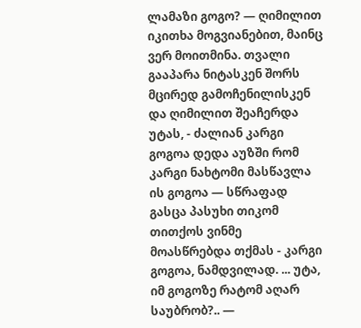ლამაზი გოგო? — ღიმილით იკითხა მოგვიანებით, მაინც ვერ მოითმინა. თვალი გააპარა ნიტასკენ შორს მცირედ გამოჩენილისკენ და ღიმილით შეაჩერდა უტას, - ძალიან კარგი გოგოა დედა აუზში რომ კარგი ნახტომი მასწავლა ის გოგოა — სწრაფად გასცა პასუხი თიკომ თითქოს ვინმე მოასწრებდა თქმას - კარგი გოგოა, ნამდვილად. ... უტა, იმ გოგოზე რატომ აღარ საუბრობ?.. —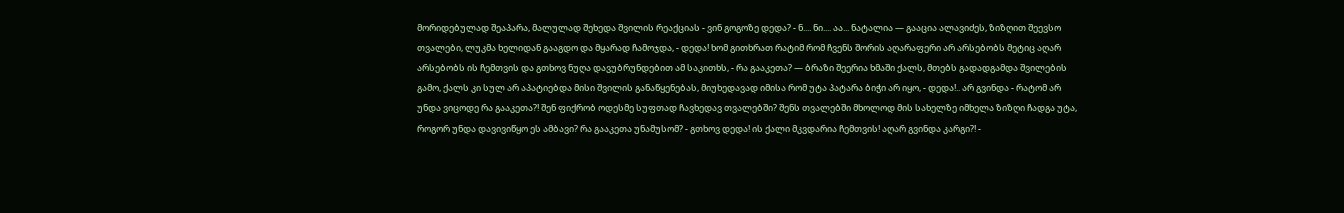მორიდებულად შეაპარა, მალულად შეხედა შვილის რეაქციას - ვინ გოგოზე დედა? - ნ.... ნი.... აა... ნატალია — გააცია ალავიძეს, ზიზღით შეევსო თვალები, ლუკმა ხელიდან გააგდო და მყარად ჩამოჯდა, - დედა! ხომ გითხრათ რატიმ რომ ჩვენს შორის აღარაფერი არ არსებობს მეტიც აღარ არსებობს ის ჩემთვის და გთხოვ ნუღა დავუბრუნდებით ამ საკითხს, - რა გააკეთა? — ბრაზი შეერია ხმაში ქალს, მთებს გადადგამდა შვილების გამო, ქალს კი სულ არ აპატიებდა მისი შვილის განაწყენებას, მიუხედავად იმისა რომ უტა პატარა ბიჭი არ იყო, - დედა!.. არ გვინდა - რატომ არ უნდა ვიცოდე რა გააკეთა?! შენ ფიქრობ ოდესმე სუფთად ჩავხედავ თვალებში? შენს თვალებში მხოლოდ მის სახელზე იმხელა ზიზღი ჩადგა უტა, როგორ უნდა დავივიწყო ეს ამბავი? რა გააკეთა უნამუსომ? - გთხოვ დედა! ის ქალი მკვდარია ჩემთვის! აღარ გვინდა კარგი?! -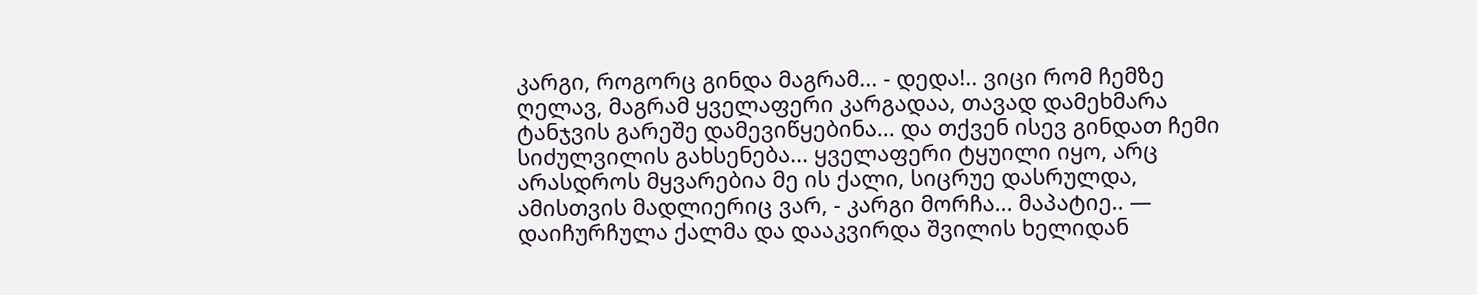კარგი, როგორც გინდა მაგრამ... - დედა!.. ვიცი რომ ჩემზე ღელავ, მაგრამ ყველაფერი კარგადაა, თავად დამეხმარა ტანჯვის გარეშე დამევიწყებინა... და თქვენ ისევ გინდათ ჩემი სიძულვილის გახსენება... ყველაფერი ტყუილი იყო, არც არასდროს მყვარებია მე ის ქალი, სიცრუე დასრულდა, ამისთვის მადლიერიც ვარ, - კარგი მორჩა... მაპატიე.. — დაიჩურჩულა ქალმა და დააკვირდა შვილის ხელიდან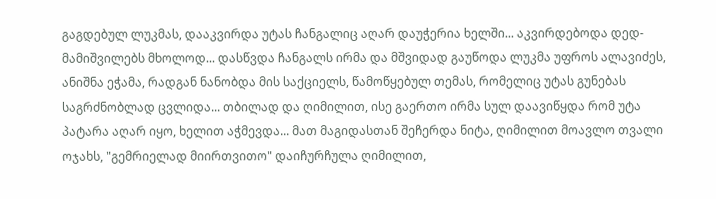გაგდებულ ლუკმას, დააკვირდა უტას ჩანგალიც აღარ დაუჭერია ხელში... აკვირდებოდა დედ-მამიშვილებს მხოლოდ... დასწვდა ჩანგალს ირმა და მშვიდად გაუწოდა ლუკმა უფროს ალავიძეს, ანიშნა ეჭამა, რადგან ნანობდა მის საქციელს, წამოწყებულ თემას, რომელიც უტას გუნებას საგრძნობლად ცვლიდა... თბილად და ღიმილით, ისე გაერთო ირმა სულ დაავიწყდა რომ უტა პატარა აღარ იყო, ხელით აჭმევდა... მათ მაგიდასთან შეჩერდა ნიტა, ღიმილით მოავლო თვალი ოჯახს, "გემრიელად მიირთვითო" დაიჩურჩულა ღიმილით,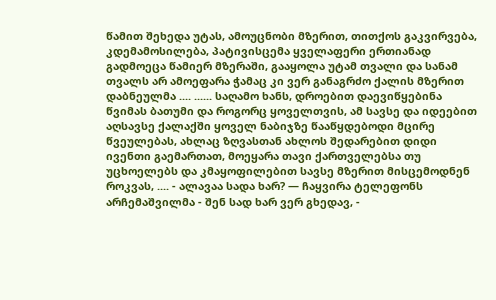წამით შეხედა უტას, ამოუცნობი მზერით, თითქოს გაკვირვება, კდემამოსილება, პატივისცემა ყველაფერი ერთიანად გადმოეცა წამიერ მზერაში, გააყოლა უტამ თვალი და სანამ თვალს არ ამოეფარა ჭამაც კი ვერ განაგრძო ქალის მზერით დაბნეულმა .... ...... საღამო ხანს, დროებით დაევიწყებინა წვიმას ბათუმი და როგორც ყოველთვის, ამ სავსე და იდეებით აღსავსე ქალაქში ყოველ ნაბიჯზე წააწყდებოდი მცირე წვეულებას, ახლაც ზღვასთან ახლოს შედარებით დიდი ივენთი გაემართათ, მოეყარა თავი ქართველებსა თუ უცხოელებს და კმაყოფილებით სავსე მზერით მისცემოდნენ როკვას, .... - ალავაა სადა ხარ? — ჩაყვირა ტელეფონს არჩემაშვილმა - შენ სად ხარ ვერ გხედავ, -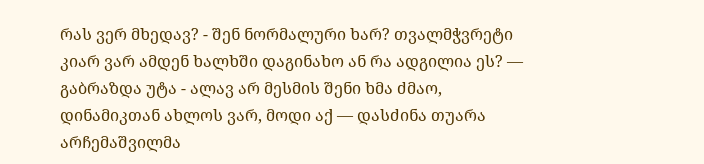რას ვერ მხედავ? - შენ ნორმალური ხარ? თვალმჭვრეტი კიარ ვარ ამდენ ხალხში დაგინახო ან რა ადგილია ეს? — გაბრაზდა უტა - ალავ არ მესმის შენი ხმა ძმაო, დინამიკთან ახლოს ვარ, მოდი აქ — დასძინა თუარა არჩემაშვილმა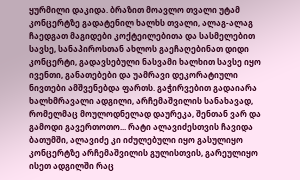ყურმილი დაკიდა. ბრაზით მოავლო თვალი უტამ კონცერტზე გადატენილ ხალხს თვალი, ალაგ-ალაგ ჩაედგათ მაგიდები კოქტეილებითა და სასმელებით სავსე, სანაპიროსთან ახლოს გაეჩაღებინათ დიდი კონცერტი, გადავსებული ნასვამი ხალხით სავსე იყო ივენთი, განათებები და უამრავი დეკორატიული ნივთები ამშვენებდა ფართს. გაჭირვებით გადაიარა ხალხმრავალი ადგილი, არჩემაშვილის სანახავად, რომელმაც მოულოდნელად დაურეკა, შენთან ვარ და გამოდი გავერთოთო... რატი ალავიძესთვის ჩავიდა ბათუმში, ალავიძე კი იძულებული იყო გასულიყო კონცერტზე არჩემაშვილის გულისთვის, გარეულიყო ისეთ ადგილში რაც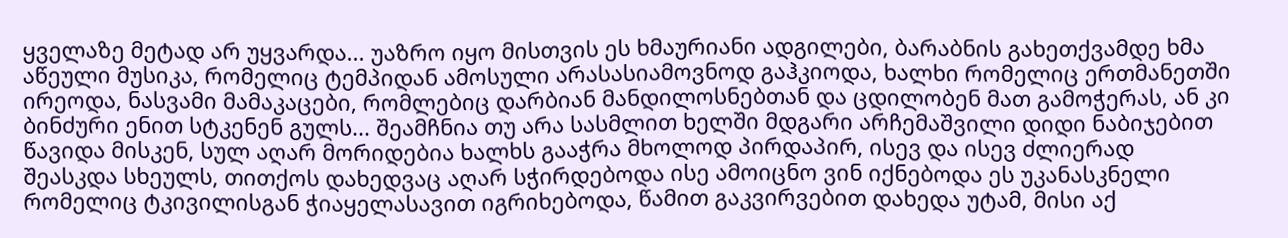ყველაზე მეტად არ უყვარდა... უაზრო იყო მისთვის ეს ხმაურიანი ადგილები, ბარაბნის გახეთქვამდე ხმა აწეული მუსიკა, რომელიც ტემპიდან ამოსული არასასიამოვნოდ გაჰკიოდა, ხალხი რომელიც ერთმანეთში ირეოდა, ნასვამი მამაკაცები, რომლებიც დარბიან მანდილოსნებთან და ცდილობენ მათ გამოჭერას, ან კი ბინძური ენით სტკენენ გულს... შეამჩნია თუ არა სასმლით ხელში მდგარი არჩემაშვილი დიდი ნაბიჯებით წავიდა მისკენ, სულ აღარ მორიდებია ხალხს გააჭრა მხოლოდ პირდაპირ, ისევ და ისევ ძლიერად შეასკდა სხეულს, თითქოს დახედვაც აღარ სჭირდებოდა ისე ამოიცნო ვინ იქნებოდა ეს უკანასკნელი რომელიც ტკივილისგან ჭიაყელასავით იგრიხებოდა, წამით გაკვირვებით დახედა უტამ, მისი აქ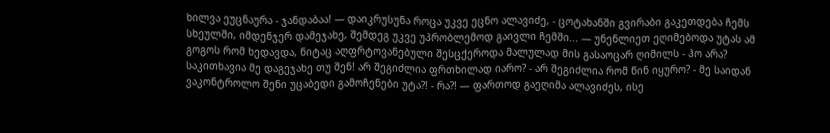ხილვა ეუცნაურა - ჯანდაბაა! — დაიკრუსუნა როცა უკვე ეცნო ალავიძე, - ცოტახანში გვირაბი გაკეთდება ჩემს სხეულში, იმდენჯერ დამეჯახე, შემდეგ უკვე უპრობლემოდ გაივლი ჩემში... — უნენლიეთ ეღიმებოდა უტას ამ გოგოს რომ ხედავდა, ნიტაც აღფრტოვანებული შესცქეროდა მალულად მის გასაოცარ ღიმილს - ჰო არა? საკითხავია მე დაგეჯახე თუ შენ! არ შეგიძლია ფრთხილად იარო? - არ შეგიძლია რომ წინ იყურო? - მე საიდან ვაკონტროლო შენი უცაბედი გამოჩენები უტა?! - რა?! — ფართოდ გაეღიმა ალავიძეს, ისე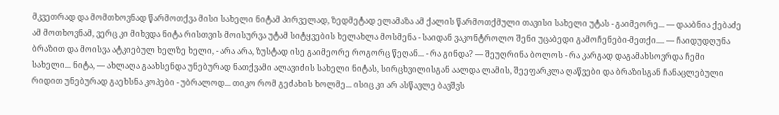მკვეთრად და მომთხოვნად წარმოთქვა მისი სახელი ნიტამ პირველად, ზედმეტად ელამაზა ამ ქალის წარმოთქმული თავისი სახელი უტას - გაიმეორე... — დააბნია ქებაძე ამ მოთხოვნამ, ვერც კი მიხვდა ნიტა რისთვის მოისურვა უტამ სიტყვების ხელახლა მოსმენა - საიდან ვაკონტროლო შენი უცაბედი გამოჩენები-მეთქი.... — ჩაიდუდღუნა ბრაზით და მოისვა ატკიებულ ხელზე ხელი, - არა არა, ზუსტად ისე გაიმეორე როგორც წეღან... - რა გინდა? — შეუღრინა ბოლოს - რა კარგად დაგამახსოვრდა ჩემი სახელი... ნიტა, — ახლაღა გაახსენდა უნებურად ნათქვამი ალავიძის სახელი ნიტას, სირცხვილისგან აალდა ლამის, შეეფარკლა ღაწვები და ბრაზისგან ჩანაცლებული რიდით უნებურად გაეხსნა კოპები - უბრალოდ... თიკო რომ გეძახის ხოლმე... ისიც კი არ ასწავლე ბავშვს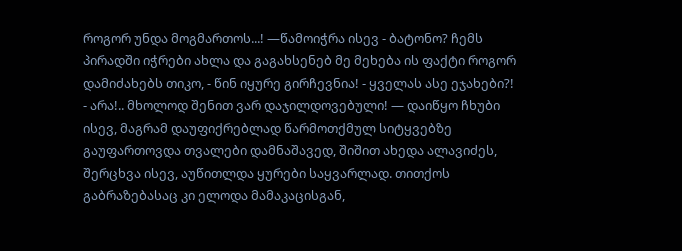როგორ უნდა მოგმართოს...! —წამოიჭრა ისევ - ბატონო? ჩემს პირადში იჭრები ახლა და გაგახსენებ მე მეხება ის ფაქტი როგორ დამიძახებს თიკო, - წინ იყურე გირჩევნია! - ყველას ასე ეჯახები?! - არა!.. მხოლოდ შენით ვარ დაჯილდოვებული! — დაიწყო ჩხუბი ისევ, მაგრამ დაუფიქრებლად წარმოთქმულ სიტყვებზე გაუფართოვდა თვალები დამნაშავედ, შიშით ახედა ალავიძეს, შერცხვა ისევ, აუწითლდა ყურები საყვარლად. თითქოს გაბრაზებასაც კი ელოდა მამაკაცისგან,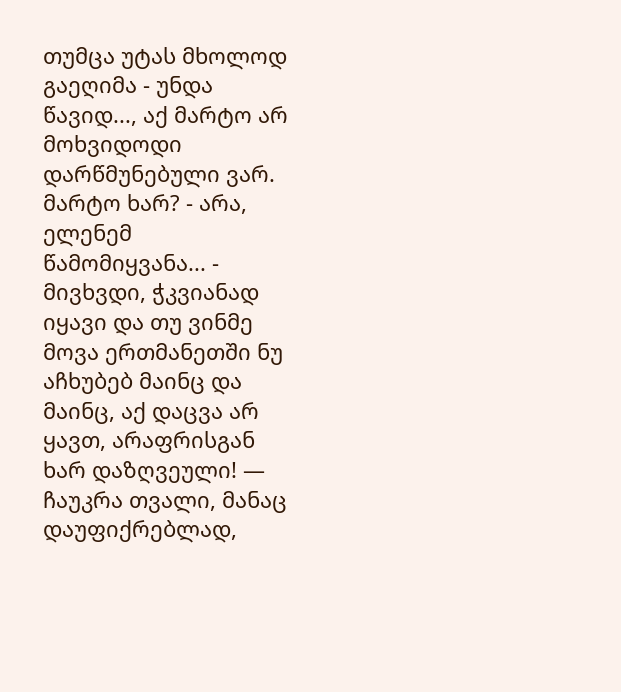თუმცა უტას მხოლოდ გაეღიმა - უნდა წავიდ..., აქ მარტო არ მოხვიდოდი დარწმუნებული ვარ. მარტო ხარ? - არა, ელენემ წამომიყვანა... - მივხვდი, ჭკვიანად იყავი და თუ ვინმე მოვა ერთმანეთში ნუ აჩხუბებ მაინც და მაინც, აქ დაცვა არ ყავთ, არაფრისგან ხარ დაზღვეული! — ჩაუკრა თვალი, მანაც დაუფიქრებლად,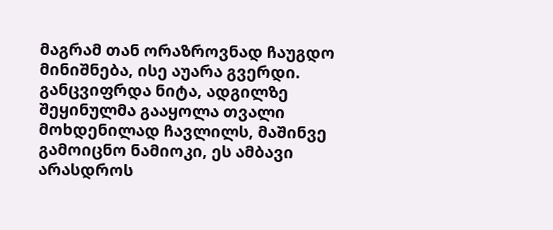მაგრამ თან ორაზროვნად ჩაუგდო მინიშნება, ისე აუარა გვერდი. განცვიფრდა ნიტა, ადგილზე შეყინულმა გააყოლა თვალი მოხდენილად ჩავლილს, მაშინვე გამოიცნო ნამიოკი, ეს ამბავი არასდროს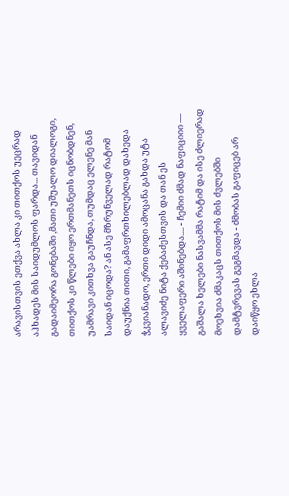არავისთვის ეთქვა ახლა კი თითქოს უეცრად აჰხადეს მის საიდუმლოს ფარდა... თავიდან გადაიმეორა გონებაში ,მათი უშუალო დიალოგი, თითქოს კი წლები იყო ერთმანეთს იცნობდნენ, უამრავი კითხვა გაუჩნდა, თუმდაც ელენე მან საიდან იცოდა? ან ასე მზრუნველად რატომ დაუქნია თითი, გამაფრთხილებლად დახედა ჭკვიანადო, ერთი დიდი ამოცანა გახდა უტა ალავიძე ნიტა ქებაძესთვის და თან ეს ყველაფერი აშინებდა.... - ჩემიი ძმად ნაფიციიი — გაშალა ხელები ნასვამმა რატიმ და ისე ძლიერად მოეხვია ძმაკაცს თითქოს მის ძვლებში დამტვრევას გეგმავდა - ძმობას გაფიცებ არ დაიწყო ეხლა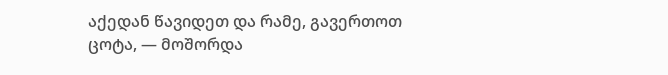აქედან წავიდეთ და რამე, გავერთოთ ცოტა, — მოშორდა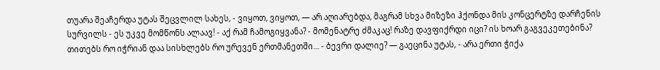თუარა შეაჩერდა უტას შეცვლილ სახეს, - ვიყოთ, ვიყოთ, — არ აღიარებდა, მაგრამ სხვა მიზეზი ჰქონდა მის კონცერტზე დარჩენის სურვილს - ეს უკვე მომწონს ალაავ! - აქ რამ ჩამოგიყვანა? - მომენატრე ძმაკაც! რაზე დავფიქრდი იცი? ის ხოარ გაგვეკეთებინა? თითებს რო იჭრიან დაა სისხლებს რო ურევენ ერთმანეთში... - ბევრი დალიე? — გაეცინა უტას, - არა ერთი ჭიქა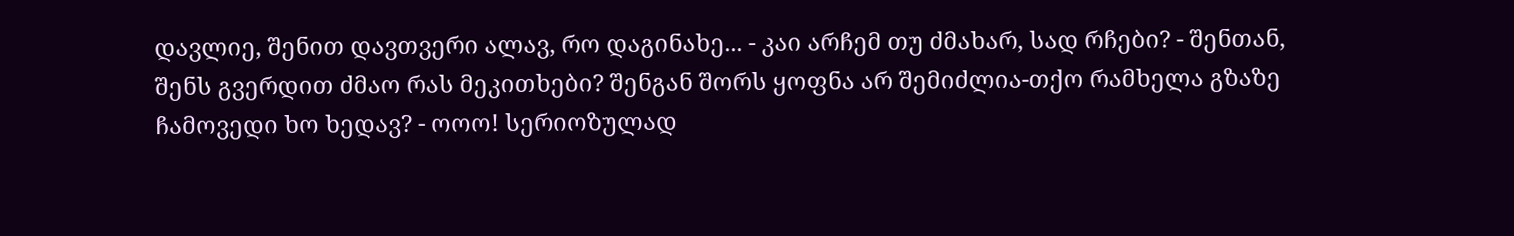დავლიე, შენით დავთვერი ალავ, რო დაგინახე... - კაი არჩემ თუ ძმახარ, სად რჩები? - შენთან, შენს გვერდით ძმაო რას მეკითხები? შენგან შორს ყოფნა არ შემიძლია-თქო რამხელა გზაზე ჩამოვედი ხო ხედავ? - ოოო! სერიოზულად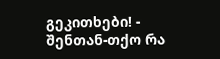გეკითხები! - შენთან-თქო რა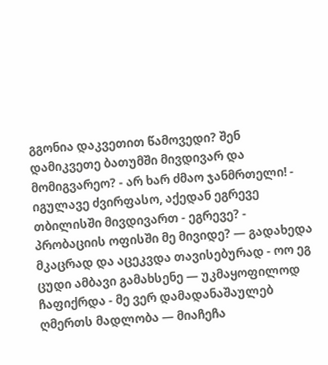გგონია დაკვეთით წამოვედი? შენ დამიკვეთე ბათუმში მივდივარ და მომიგვარეო? - არ ხარ ძმაო ჯანმრთელი! - იგულავე ძვირფასო, აქედან ეგრევე თბილისში მივდივართ - ეგრევე? - პრობაციის ოფისში მე მივიდე? — გადახედა მკაცრად და აცეკვდა თავისებურად - ოო ეგ ცუდი ამბავი გამახსენე — უკმაყოფილოდ ჩაფიქრდა - მე ვერ დამადანაშაულებ ღმერთს მადლობა — მიაჩეჩა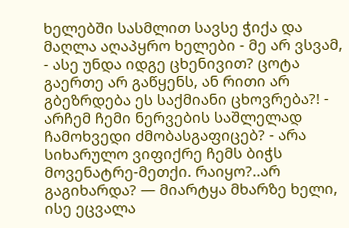ხელებში სასმლით სავსე ჭიქა და მაღლა აღაპყრო ხელები - მე არ ვსვამ, - ასე უნდა იდგე ცხენივით? ცოტა გაერთე არ გაწყენს, ან რითი არ გბეზრდება ეს საქმიანი ცხოვრება?! - არჩემ ჩემი ნერვების საშლელად ჩამოხვედი ძმობასგაფიცებ? - არა სიხარულო ვიფიქრე ჩემს ბიჭს მოვენატრე-მეთქი. რაიყო?..არ გაგიხარდა? — მიარტყა მხარზე ხელი, ისე ეცვალა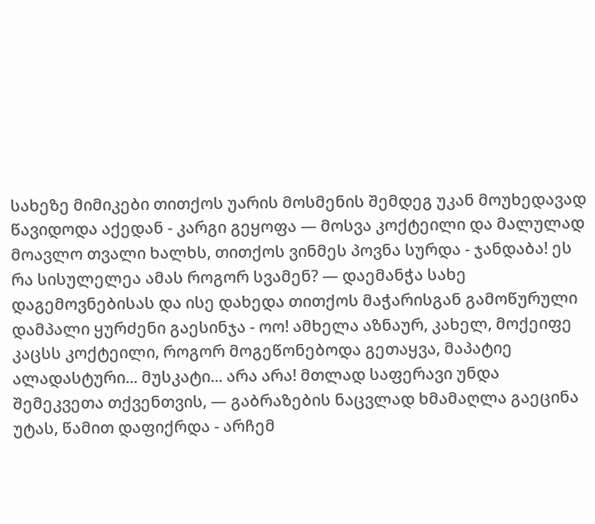სახეზე მიმიკები თითქოს უარის მოსმენის შემდეგ უკან მოუხედავად წავიდოდა აქედან - კარგი გეყოფა — მოსვა კოქტეილი და მალულად მოავლო თვალი ხალხს, თითქოს ვინმეს პოვნა სურდა - ჯანდაბა! ეს რა სისულელეა ამას როგორ სვამენ? — დაემანჭა სახე დაგემოვნებისას და ისე დახედა თითქოს მაჭარისგან გამოწურული დამპალი ყურძენი გაესინჯა - ოო! ამხელა აზნაურ, კახელ, მოქეიფე კაცსს კოქტეილი, როგორ მოგეწონებოდა გეთაყვა, მაპატიე ალადასტური... მუსკატი... არა არა! მთლად საფერავი უნდა შემეკვეთა თქვენთვის, — გაბრაზების ნაცვლად ხმამაღლა გაეცინა უტას, წამით დაფიქრდა - არჩემ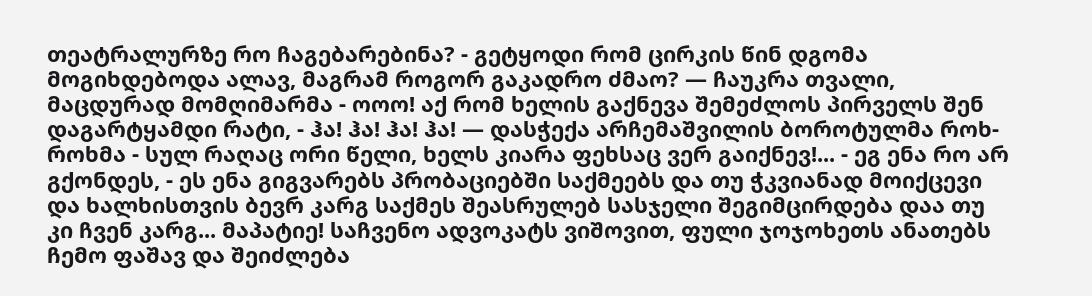თეატრალურზე რო ჩაგებარებინა? - გეტყოდი რომ ცირკის წინ დგომა მოგიხდებოდა ალავ, მაგრამ როგორ გაკადრო ძმაო? — ჩაუკრა თვალი, მაცდურად მომღიმარმა - ოოო! აქ რომ ხელის გაქნევა შემეძლოს პირველს შენ დაგარტყამდი რატი, - ჰა! ჰა! ჰა! ჰა! — დასჭექა არჩემაშვილის ბოროტულმა როხ-როხმა - სულ რაღაც ორი წელი, ხელს კიარა ფეხსაც ვერ გაიქნევ!... - ეგ ენა რო არ გქონდეს, - ეს ენა გიგვარებს პრობაციებში საქმეებს და თუ ჭკვიანად მოიქცევი და ხალხისთვის ბევრ კარგ საქმეს შეასრულებ სასჯელი შეგიმცირდება დაა თუ კი ჩვენ კარგ... მაპატიე! საჩვენო ადვოკატს ვიშოვით, ფული ჯოჯოხეთს ანათებს ჩემო ფაშავ და შეიძლება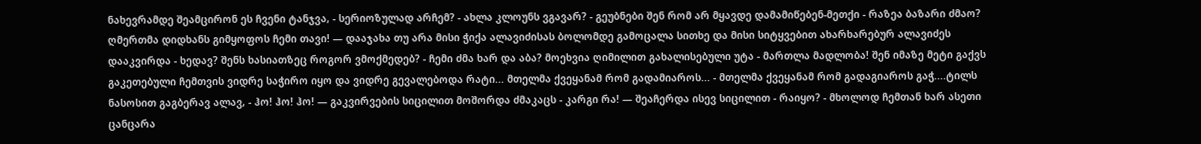ნახევრამდე შეამცირონ ეს ჩვენი ტანჯვა, - სერიოზულად არჩემ? - ახლა კლოუნს ვგავარ? - გეუბნები შენ რომ არ მყავდე დამამიწებენ-მეთქი - რაზეა ბაზარი ძმაო? ღმერთმა დიდხანს გიმყოფოს ჩემი თავი! — დააჯახა თუ არა მისი ჭიქა ალავიძისას ბოლომდე გამოცალა სითხე და მისი სიტყვებით ახარხარებურ ალავიძეს დააკვირდა - ხედავ? შენს ხასიათზეც როგორ ვმოქმედებ? - ჩემი ძმა ხარ და აბა? მოეხვია ღიმილით გახალისებული უტა - მართლა მადლობა! შენ იმაზე მეტი გაქვს გაკეთებული ჩემთვის ვიდრე საჭირო იყო და ვიდრე გევალებოდა რატი... მთელმა ქვეყანამ რომ გადამიაროს... - მთელმა ქვეყანამ რომ გადაგიაროს გაჭ....ტილს ნასოსით გაგბერავ ალავ, - ჰო! ჰო! ჰო! — გაკვირვების სიცილით მოშორდა ძმაკაცს - კარგი რა! — შეაჩერდა ისევ სიცილით - რაიყო? - მხოლოდ ჩემთან ხარ ასეთი ცანცარა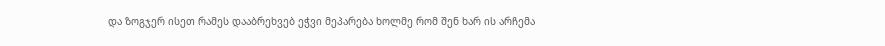და ზოგჯერ ისეთ რამეს დააბრეხვებ ეჭვი მეპარება ხოლმე რომ შენ ხარ ის არჩემა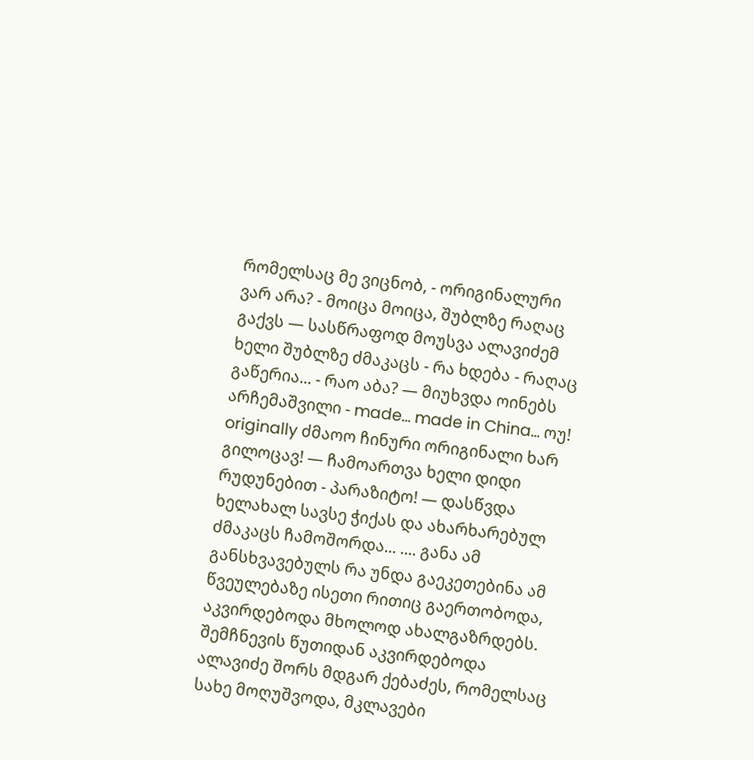რომელსაც მე ვიცნობ, - ორიგინალური ვარ არა? - მოიცა მოიცა, შუბლზე რაღაც გაქვს — სასწრაფოდ მოუსვა ალავიძემ ხელი შუბლზე ძმაკაცს - რა ხდება - რაღაც გაწერია... - რაო აბა? — მიუხვდა ოინებს არჩემაშვილი - made... made in China... ოუ! originally ძმაოო ჩინური ორიგინალი ხარ გილოცავ! — ჩამოართვა ხელი დიდი რუდუნებით - პარაზიტო! — დასწვდა ხელახალ სავსე ჭიქას და ახარხარებულ ძმაკაცს ჩამოშორდა... .... განა ამ განსხვავებულს რა უნდა გაეკეთებინა ამ წვეულებაზე ისეთი რითიც გაერთობოდა, აკვირდებოდა მხოლოდ ახალგაზრდებს. შემჩნევის წუთიდან აკვირდებოდა ალავიძე შორს მდგარ ქებაძეს, რომელსაც სახე მოღუშვოდა, მკლავები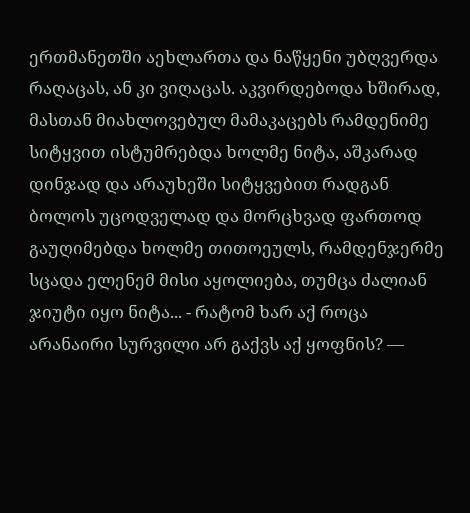ერთმანეთში აეხლართა და ნაწყენი უბღვერდა რაღაცას, ან კი ვიღაცას. აკვირდებოდა ხშირად, მასთან მიახლოვებულ მამაკაცებს რამდენიმე სიტყვით ისტუმრებდა ხოლმე ნიტა, აშკარად დინჯად და არაუხეში სიტყვებით რადგან ბოლოს უცოდველად და მორცხვად ფართოდ გაუღიმებდა ხოლმე თითოეულს, რამდენჯერმე სცადა ელენემ მისი აყოლიება, თუმცა ძალიან ჯიუტი იყო ნიტა... - რატომ ხარ აქ როცა არანაირი სურვილი არ გაქვს აქ ყოფნის? —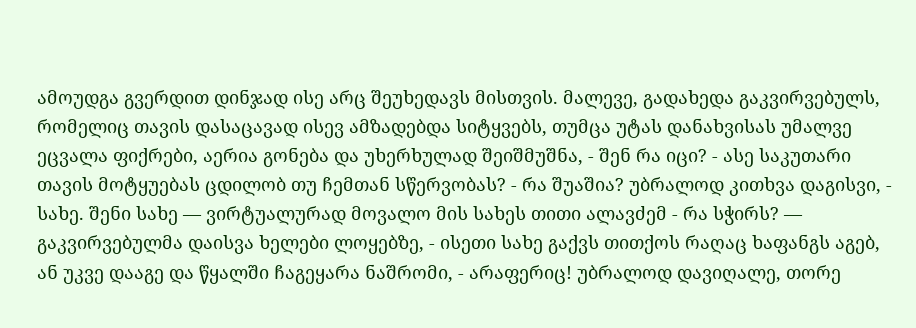ამოუდგა გვერდით დინჯად ისე არც შეუხედავს მისთვის. მალევე, გადახედა გაკვირვებულს, რომელიც თავის დასაცავად ისევ ამზადებდა სიტყვებს, თუმცა უტას დანახვისას უმალვე ეცვალა ფიქრები, აერია გონება და უხერხულად შეიშმუშნა, - შენ რა იცი? - ასე საკუთარი თავის მოტყუებას ცდილობ თუ ჩემთან სწერვობას? - რა შუაშია? უბრალოდ კითხვა დაგისვი, - სახე. შენი სახე — ვირტუალურად მოვალო მის სახეს თითი ალავძემ - რა სჭირს? — გაკვირვებულმა დაისვა ხელები ლოყებზე, - ისეთი სახე გაქვს თითქოს რაღაც ხაფანგს აგებ, ან უკვე დააგე და წყალში ჩაგეყარა ნაშრომი, - არაფერიც! უბრალოდ დავიღალე, თორე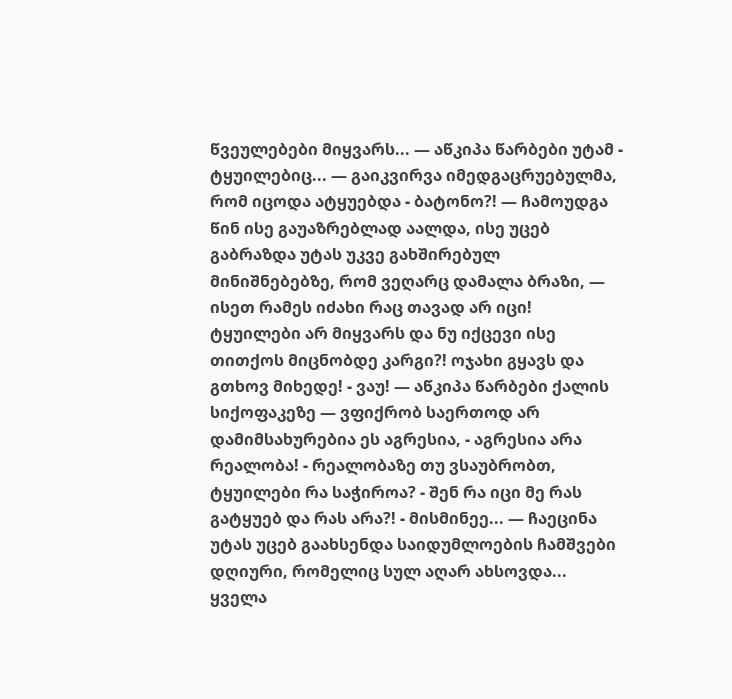წვეულებები მიყვარს... — აწკიპა წარბები უტამ - ტყუილებიც... — გაიკვირვა იმედგაცრუებულმა, რომ იცოდა ატყუებდა - ბატონო?! — ჩამოუდგა წინ ისე გაუაზრებლად აალდა, ისე უცებ გაბრაზდა უტას უკვე გახშირებულ მინიშნებებზე, რომ ვეღარც დამალა ბრაზი, — ისეთ რამეს იძახი რაც თავად არ იცი! ტყუილები არ მიყვარს და ნუ იქცევი ისე თითქოს მიცნობდე კარგი?! ოჯახი გყავს და გთხოვ მიხედე! - ვაუ! — აწკიპა წარბები ქალის სიქოფაკეზე — ვფიქრობ საერთოდ არ დამიმსახურებია ეს აგრესია, - აგრესია არა რეალობა! - რეალობაზე თუ ვსაუბრობთ, ტყუილები რა საჭიროა? - შენ რა იცი მე რას გატყუებ და რას არა?! - მისმინეე... — ჩაეცინა უტას უცებ გაახსენდა საიდუმლოების ჩამშვები დღიური, რომელიც სულ აღარ ახსოვდა... ყველა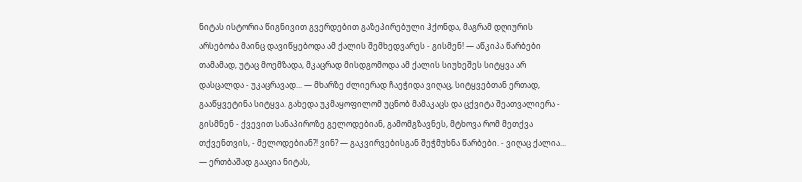ნიტას ისტორია წიგნივით გვერდებით გაზეპირებული ჰქონდა, მაგრამ დღიურის არსებობა მაინც დავიწყებოდა ამ ქალის შემხედვარეს - გისმენ! — აწკიპა წარბები თამამად, უტაც მოემზადა, მკაცრად მისდგომოდა ამ ქალის სიუხეშეს სიტყვა არ დასცალდა - უკაცრავად... — მხარზე ძლიერად ჩაეჭიდა ვიღაც, სიტყვებთან ერთად, გააწყვეტინა სიტყვა. გახედა უკმაყოფილომ უცნობ მამაკაცს და ცქვიტა შეათვალიერა - გისმნენ - ქვევით სანაპიროზე გელოდებიან, გამომგზავნეს, მტხოვა რომ მეთქვა თქვენთვის, - მელოდებიან?! ვინ? — გაკვირვებისგან შეჭმუხნა წარბები. - ვიღაც ქალია... — ერთბაშად გააცია ნიტას,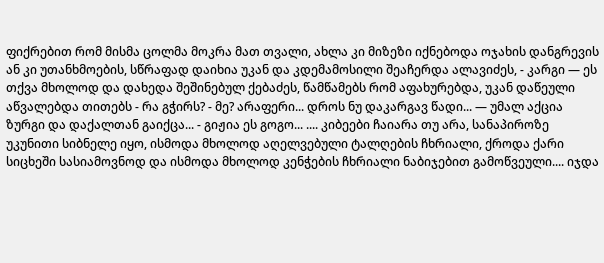ფიქრებით რომ მისმა ცოლმა მოკრა მათ თვალი, ახლა კი მიზეზი იქნებოდა ოჯახის დანგრევის ან კი უთანხმოების, სწრაფად დაიხია უკან და კდემამოსილი შეაჩერდა ალავიძეს, - კარგი — ეს თქვა მხოლოდ და დახედა შეშინებულ ქებაძეს, წამწამებს რომ აფახურებდა, უკან დაწეული აწვალებდა თითებს - რა გჭირს? - მე? არაფერი... დროს ნუ დაკარგავ წადი... — უმალ აქცია ზურგი და დაქალთან გაიქცა... - გიჟია ეს გოგო... .... კიბეები ჩაიარა თუ არა, სანაპიროზე უკუნითი სიბნელე იყო, ისმოდა მხოლოდ აღელვებული ტალღების ჩხრიალი, ქროდა ქარი სიცხეში სასიამოვნოდ და ისმოდა მხოლოდ კენჭების ჩხრიალი ნაბიჯებით გამოწვეული.... იჯდა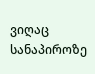ვიღაც სანაპიროზე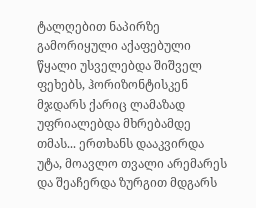ტალღებით ნაპირზე გამორიყული აქაფებული წყალი უსველებდა შიშველ ფეხებს, ჰორიზონტისკენ მჯდარს ქარიც ლამაზად უფრიალებდა მხრებამდე თმას... ერთხანს დააკვირდა უტა, მოავლო თვალი არემარეს და შეაჩერდა ზურგით მდგარს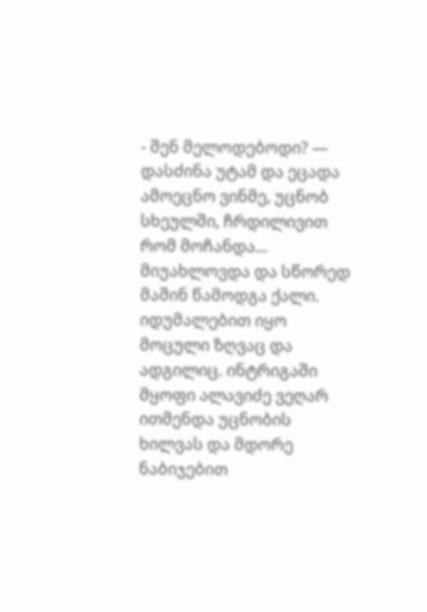- შენ მელოდებოდი? — დასძინა უტამ და ეცადა ამოეცნო ვინმე, უცნობ სხეულში, ჩრდილივით რომ მოჩანდა... მიუახლოვდა და სწორედ მაშინ წამოდგა ქალი. იდუმალებით იყო მოცული ზღვაც და ადგილიც. ინტრიგაში მყოფი ალავიძე ვეღარ ითმენდა უცნობის ხილვას და მდორე ნაბიჯებით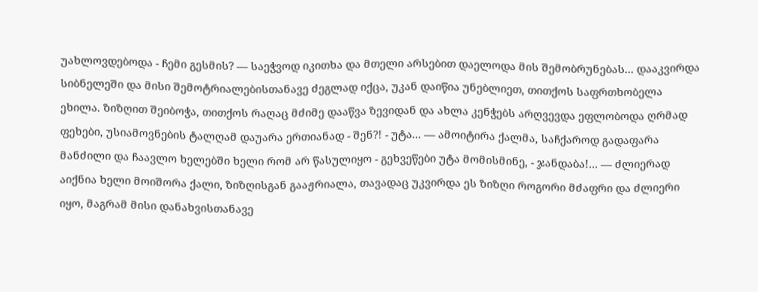უახლოვდებოდა - ჩემი გესმის? — საეჭვოდ იკითხა და მთელი არსებით დაელოდა მის შემობრუნებას... დააკვირდა სიბნელეში და მისი შემოტრიალებისთანავე ძეგლად იქცა, უკან დაიწია უნებლიეთ, თითქოს საფრთხობელა ეხილა. ზიზღით შეიბოჭა, თითქოს რაღაც მძიმე დააწვა ზევიდან და ახლა კენჭებს არღვევდა ეფლობოდა ღრმად ფეხები, უსიამოვნების ტალღამ დაუარა ერთიანად - შენ?! - უტა... — ამოიტირა ქალმა, საჩქაროდ გადაფარა მანძილი და ჩაავლო ხელებში ხელი რომ არ წასულიყო - გეხვეწები უტა მომისმინე, - ჯანდაბა!... — ძლიერად აიქნია ხელი მოიშორა ქალი, ზიზღისგან გააჟრიალა, თავადაც უკვირდა ეს ზიზღი როგორი მძაფრი და ძლიერი იყო, მაგრამ მისი დანახვისთანავე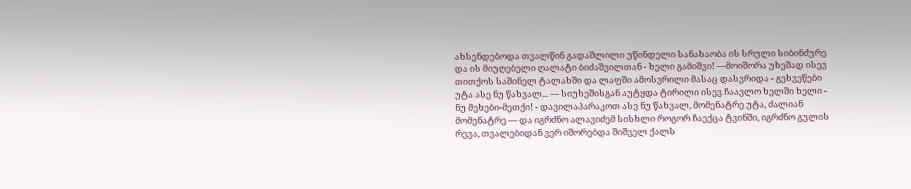ახსენდებოდა თვალწინ გადაშლილი უწინდელი სანახაობა ის სრული სიბინძურე და ის მიუღებელი ღალატი ბიძაშვილთან - ხელი გამიშვი! —მოიშორა უხეშად ისევ თითქოს საშინელ ტალახში და ლაფში ამოსვრილი მასაც დასვრიდა - გეხვეწები უტა ასე ნუ წახვალ... — სიუხეშისგან აუტყდა ტირილი ისევ ჩაავლო ხელში ხელი - ნუ მეხები-მეთქი! - დავილაპარაკოთ ასე ნუ წახვალ, მომენატრე უტა, ძალიან მომენატრე — და იგრძნო ალავიძემ სისხლი როგორ ჩაექცა ტვინში, იგრძნო გულის რევა, თვალებიდან ვერ იშორებდა შიშველ ქალს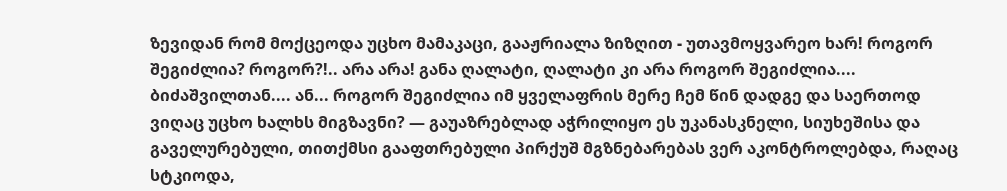ზევიდან რომ მოქცეოდა უცხო მამაკაცი, გააჟრიალა ზიზღით - უთავმოყვარეო ხარ! როგორ შეგიძლია? როგორ?!.. არა არა! განა ღალატი, ღალატი კი არა როგორ შეგიძლია.... ბიძაშვილთან.... ან... როგორ შეგიძლია იმ ყველაფრის მერე ჩემ წინ დადგე და საერთოდ ვიღაც უცხო ხალხს მიგზავნი? — გაუაზრებლად აჭრილიყო ეს უკანასკნელი, სიუხეშისა და გაველურებული, თითქმსი გააფთრებული პირქუშ მგზნებარებას ვერ აკონტროლებდა, რაღაც სტკიოდა,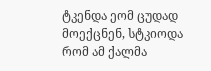ტკენდა ეომ ცუდად მოექცნენ, სტკიოდა რომ ამ ქალმა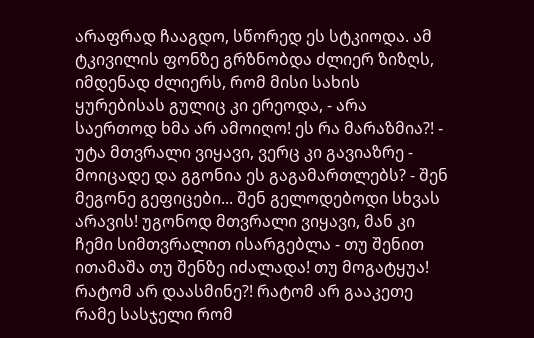არაფრად ჩააგდო, სწორედ ეს სტკიოდა. ამ ტკივილის ფონზე გრზნობდა ძლიერ ზიზღს, იმდენად ძლიერს, რომ მისი სახის ყურებისას გულიც კი ერეოდა, - არა საერთოდ ხმა არ ამოიღო! ეს რა მარაზმია?! - უტა მთვრალი ვიყავი, ვერც კი გავიაზრე - მოიცადე და გგონია ეს გაგამართლებს? - შენ მეგონე გეფიცები... შენ გელოდებოდი სხვას არავის! უგონოდ მთვრალი ვიყავი, მან კი ჩემი სიმთვრალით ისარგებლა - თუ შენით ითამაშა თუ შენზე იძალადა! თუ მოგატყუა! რატომ არ დაასმინე?! რატომ არ გააკეთე რამე სასჯელი რომ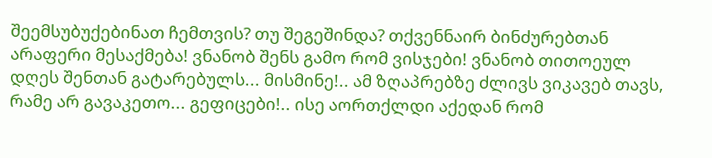შეემსუბუქებინათ ჩემთვის? თუ შეგეშინდა? თქვენნაირ ბინძურებთან არაფერი მესაქმება! ვნანობ შენს გამო რომ ვისჯები! ვნანობ თითოეულ დღეს შენთან გატარებულს... მისმინე!.. ამ ზღაპრებზე ძლივს ვიკავებ თავს, რამე არ გავაკეთო... გეფიცები!.. ისე აორთქლდი აქედან რომ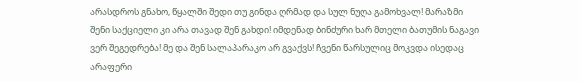არასდროს გნახო, წყალში შედი თუ გინდა ღრმად და სულ ნუღა გამოხვალ! მარაზმი შენი საქციელი კი არა თავად შენ გახდი! იმდენად ბინძური ხარ მთელი ბათუმის ნაგავი ვერ შეგედრება! მე და შენ სალაპარაკო არ გვაქვს! ჩვენი წარსულიც მოკვდა ისედაც არაფერი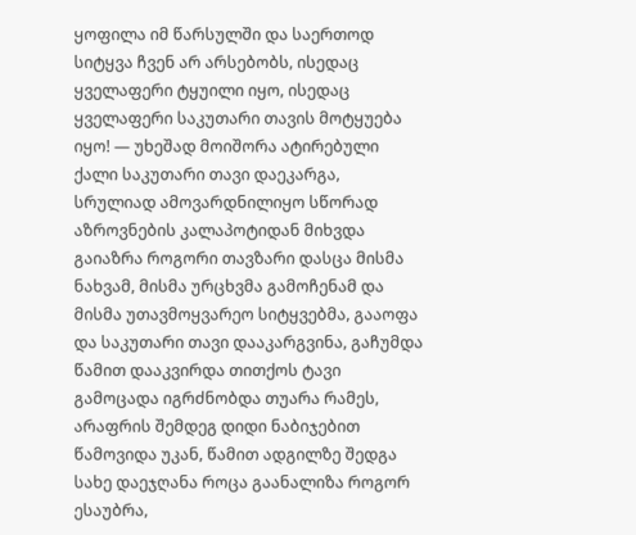ყოფილა იმ წარსულში და საერთოდ სიტყვა ჩვენ არ არსებობს, ისედაც ყველაფერი ტყუილი იყო, ისედაც ყველაფერი საკუთარი თავის მოტყუება იყო! — უხეშად მოიშორა ატირებული ქალი საკუთარი თავი დაეკარგა, სრულიად ამოვარდნილიყო სწორად აზროვნების კალაპოტიდან მიხვდა გაიაზრა როგორი თავზარი დასცა მისმა ნახვამ, მისმა ურცხვმა გამოჩენამ და მისმა უთავმოყვარეო სიტყვებმა, გააოფა და საკუთარი თავი დააკარგვინა, გაჩუმდა წამით დააკვირდა თითქოს ტავი გამოცადა იგრძნობდა თუარა რამეს, არაფრის შემდეგ დიდი ნაბიჯებით წამოვიდა უკან, წამით ადგილზე შედგა სახე დაეჯღანა როცა გაანალიზა როგორ ესაუბრა,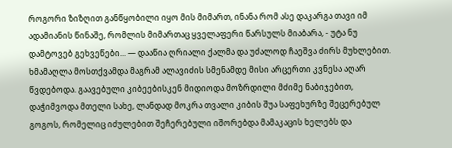როგორი ზიზღით განწყობილი იყო მის მიმართ, ინანა რომ ასე დაკარგა თავი იმ ადამიანის წინაშე, რომლის მიმართაც ყველაფერი წარსულს მიაბარა, - უტა ნუ დამტოვებ გეხვეწები... — დააწია ღრიალი ქალმა და უძალოდ ჩაეშვა ძირს მუხლებით. ხმამაღლა მოსთქვამდა მაგრამ ალავიძის სმენამდე მისი არცერთი კვნესა აღარ წვდებოდა. გაავებული კიბეებისკენ მიდიოდა მოზრდილი მძიმე ნაბიჯებით, დაჭიმვოდა მთელი სახე, ლანდად მოკრა თვალი კიბის შუა საფეხურზე შეცერებულ გოგოს, რომელიც იძულებით შეჩერებული იშორებდა მამაკაცის ხელებს და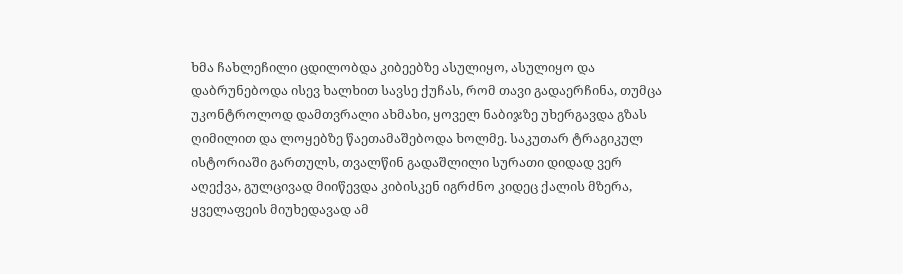ხმა ჩახლეჩილი ცდილობდა კიბეებზე ასულიყო, ასულიყო და დაბრუნებოდა ისევ ხალხით სავსე ქუჩას, რომ თავი გადაერჩინა, თუმცა უკონტროლოდ დამთვრალი ახმახი, ყოველ ნაბიჯზე უხერგავდა გზას ღიმილით და ლოყებზე წაეთამაშებოდა ხოლმე. საკუთარ ტრაგიკულ ისტორიაში გართულს, თვალწინ გადაშლილი სურათი დიდად ვერ აღექვა, გულცივად მიიწევდა კიბისკენ იგრძნო კიდეც ქალის მზერა, ყველაფეის მიუხედავად ამ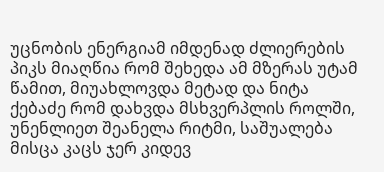უცნობის ენერგიამ იმდენად ძლიერების პიკს მიაღწია რომ შეხედა ამ მზერას უტამ წამით, მიუახლოვდა მეტად და ნიტა ქებაძე რომ დახვდა მსხვერპლის როლში, უნენლიეთ შეანელა რიტმი, საშუალება მისცა კაცს ჯერ კიდევ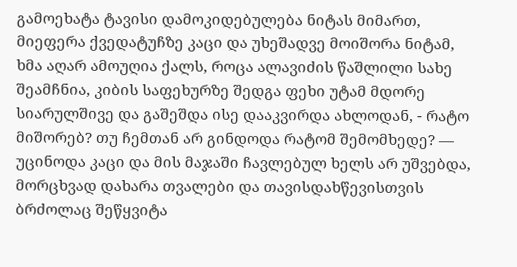გამოეხატა ტავისი დამოკიდებულება ნიტას მიმართ, მიეფერა ქვედატუჩზე კაცი და უხეშადვე მოიშორა ნიტამ, ხმა აღარ ამოუღია ქალს, როცა ალავიძის წაშლილი სახე შეამჩნია, კიბის საფეხურზე შედგა ფეხი უტამ მდორე სიარულშივე და გაშეშდა ისე დააკვირდა ახლოდან, - რატო მიშორებ? თუ ჩემთან არ გინდოდა რატომ შემომხედე? — უცინოდა კაცი და მის მაჯაში ჩავლებულ ხელს არ უშვებდა, მორცხვად დახარა თვალები და თავისდახწევისთვის ბრძოლაც შეწყვიტა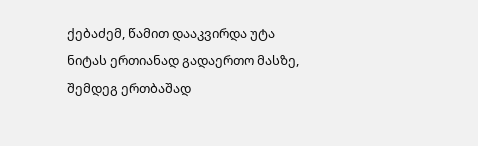ქებაძემ, წამით დააკვირდა უტა ნიტას ერთიანად გადაერთო მასზე, შემდეგ ერთბაშად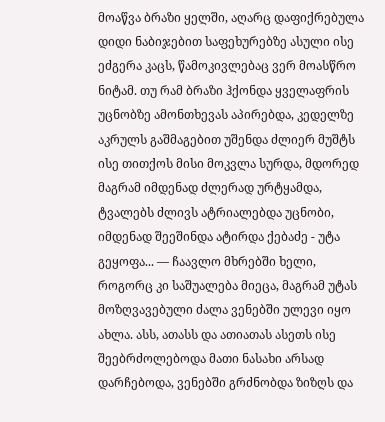მოაწვა ბრაზი ყელში, აღარც დაფიქრებულა დიდი ნაბიჯებით საფეხურებზე ასული ისე ეძგერა კაცს, წამოკივლებაც ვერ მოასწრო ნიტამ. თუ რამ ბრაზი ჰქონდა ყველაფრის უცნობზე ამონთხევას აპირებდა, კედელზე აკრულს გაშმაგებით უშენდა ძლიერ მუშტს ისე თითქოს მისი მოკვლა სურდა, მდორედ მაგრამ იმდენად ძლერად ურტყამდა, ტვალებს ძლივს ატრიალებდა უცნობი, იმდენად შეეშინდა ატირდა ქებაძე - უტა გეყოფა... — ჩაავლო მხრებში ხელი, როგორც კი საშუალება მიეცა, მაგრამ უტას მოზღვავებული ძალა ვენებში ულევი იყო ახლა. ასს, ათასს და ათიათას ასეთს ისე შეებრძოლებოდა მათი ნასახი არსად დარჩებოდა, ვენებში გრძნობდა ზიზღს და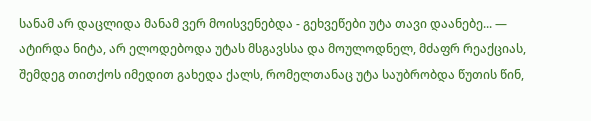სანამ არ დაცლიდა მანამ ვერ მოისვენებდა - გეხვეწები უტა თავი დაანებე... — ატირდა ნიტა, არ ელოდებოდა უტას მსგავსსა და მოულოდნელ, მძაფრ რეაქციას, შემდეგ თითქოს იმედით გახედა ქალს, რომელთანაც უტა საუბრობდა წუთის წინ,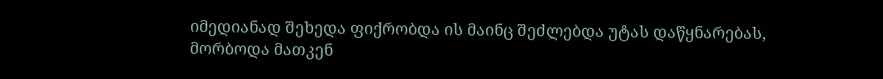იმედიანად შეხედა ფიქრობდა ის მაინც შეძლებდა უტას დაწყნარებას, მორბოდა მათკენ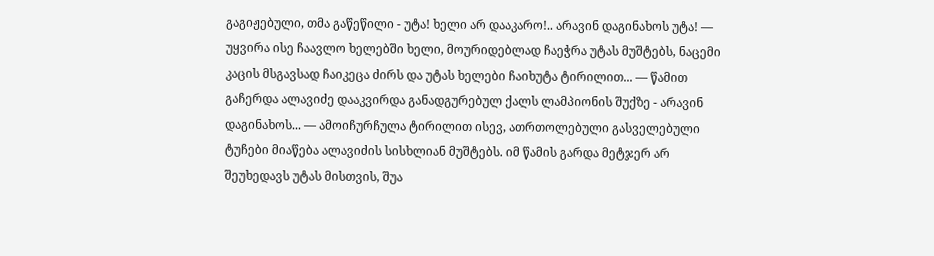გაგიჟებული, თმა გაწეწილი - უტა! ხელი არ დააკარო!.. არავინ დაგინახოს უტა! — უყვირა ისე ჩაავლო ხელებში ხელი, მოურიდებლად ჩაეჭრა უტას მუშტებს, ნაცემი კაცის მსგავსად ჩაიკეცა ძირს და უტას ხელები ჩაიხუტა ტირილით... — წამით გაჩერდა ალავიძე დააკვირდა განადგურებულ ქალს ლამპიონის შუქზე - არავინ დაგინახოს... — ამოიჩურჩულა ტირილით ისევ, ათრთოლებული გასველებული ტუჩები მიაწება ალავიძის სისხლიან მუშტებს. იმ წამის გარდა მეტჯერ არ შეუხედავს უტას მისთვის, შუა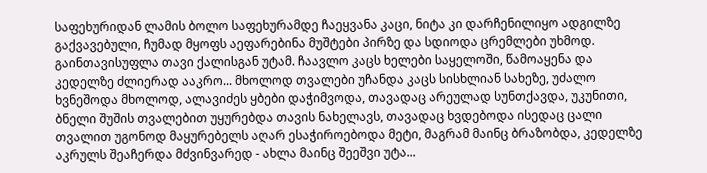საფეხურიდან ლამის ბოლო საფეხურამდე ჩაეყვანა კაცი, ნიტა კი დარჩენილიყო ადგილზე გაქვავებული, ჩუმად მყოფს აეფარებინა მუშტები პირზე და სდიოდა ცრემლები უხმოდ. გაინთავისუფლა თავი ქალისგან უტამ. ჩაავლო კაცს ხელები საყელოში, წამოაყენა და კედელზე ძლიერად ააკრო... მხოლოდ თვალები უჩანდა კაცს სისხლიან სახეზე, უძალო ხვნეშოდა მხოლოდ, ალავიძეს ყბები დაჭიმვოდა, თავადაც არეულად სუნთქავდა, უკუნითი, ბნელი შუშის თვალებით უყურებდა თავის ნახელავს, თავადაც ხვდებოდა ისედაც ცალი თვალით უგონოდ მაყურებელს აღარ ესაჭიროებოდა მეტი, მაგრამ მაინც ბრაზობდა, კედელზე აკრულს შეაჩერდა მძვინვარედ - ახლა მაინც შეეშვი უტა...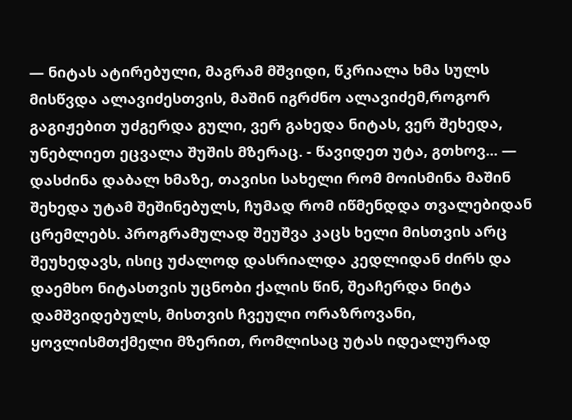— ნიტას ატირებული, მაგრამ მშვიდი, წკრიალა ხმა სულს მისწვდა ალავიძესთვის, მაშინ იგრძნო ალავიძემ,როგორ გაგიჟებით უძგერდა გული, ვერ გახედა ნიტას, ვერ შეხედა, უნებლიეთ ეცვალა შუშის მზერაც. - წავიდეთ უტა, გთხოვ... — დასძინა დაბალ ხმაზე, თავისი სახელი რომ მოისმინა მაშინ შეხედა უტამ შეშინებულს, ჩუმად რომ იწმენდდა თვალებიდან ცრემლებს. პროგრამულად შეუშვა კაცს ხელი მისთვის არც შეუხედავს, ისიც უძალოდ დასრიალდა კედლიდან ძირს და დაემხო ნიტასთვის უცნობი ქალის წინ, შეაჩერდა ნიტა დამშვიდებულს, მისთვის ჩვეული ორაზროვანი, ყოვლისმთქმელი მზერით, რომლისაც უტას იდეალურად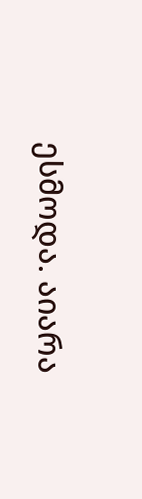ესმოდა. აიარა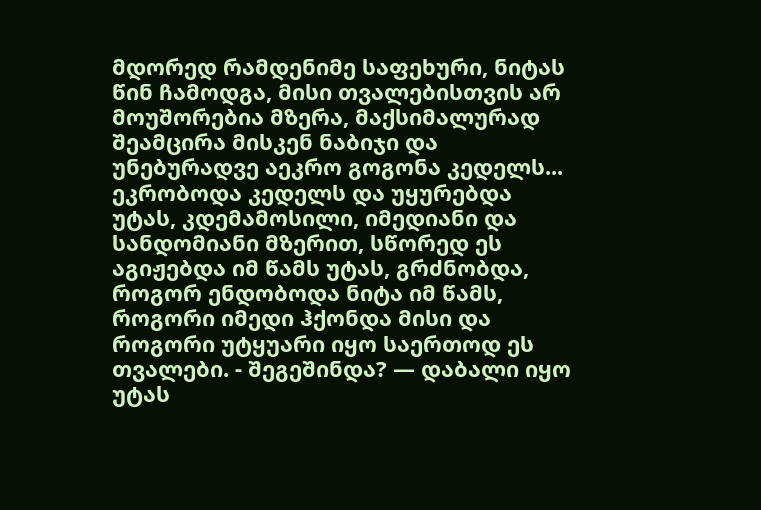მდორედ რამდენიმე საფეხური, ნიტას წინ ჩამოდგა, მისი თვალებისთვის არ მოუშორებია მზერა, მაქსიმალურად შეამცირა მისკენ ნაბიჯი და უნებურადვე აეკრო გოგონა კედელს... ეკრობოდა კედელს და უყურებდა უტას, კდემამოსილი, იმედიანი და სანდომიანი მზერით, სწორედ ეს აგიჟებდა იმ წამს უტას, გრძნობდა, როგორ ენდობოდა ნიტა იმ წამს, როგორი იმედი ჰქონდა მისი და როგორი უტყუარი იყო საერთოდ ეს თვალები. - შეგეშინდა? — დაბალი იყო უტას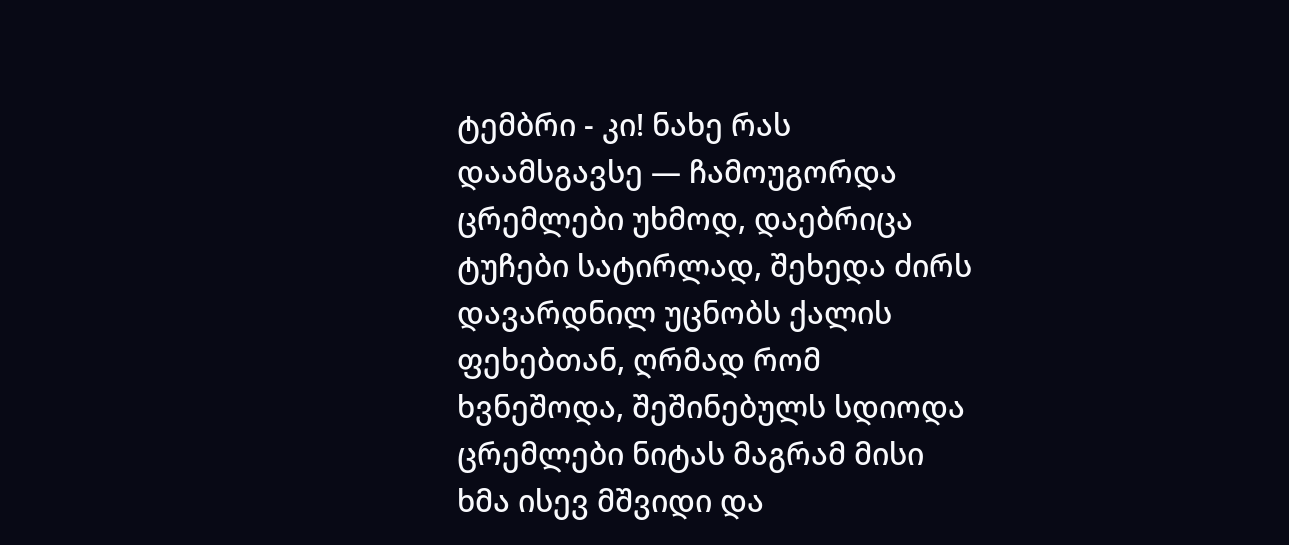ტემბრი - კი! ნახე რას დაამსგავსე — ჩამოუგორდა ცრემლები უხმოდ, დაებრიცა ტუჩები სატირლად, შეხედა ძირს დავარდნილ უცნობს ქალის ფეხებთან, ღრმად რომ ხვნეშოდა, შეშინებულს სდიოდა ცრემლები ნიტას მაგრამ მისი ხმა ისევ მშვიდი და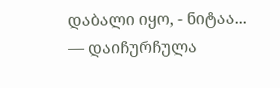დაბალი იყო, - ნიტაა... — დაიჩურჩულა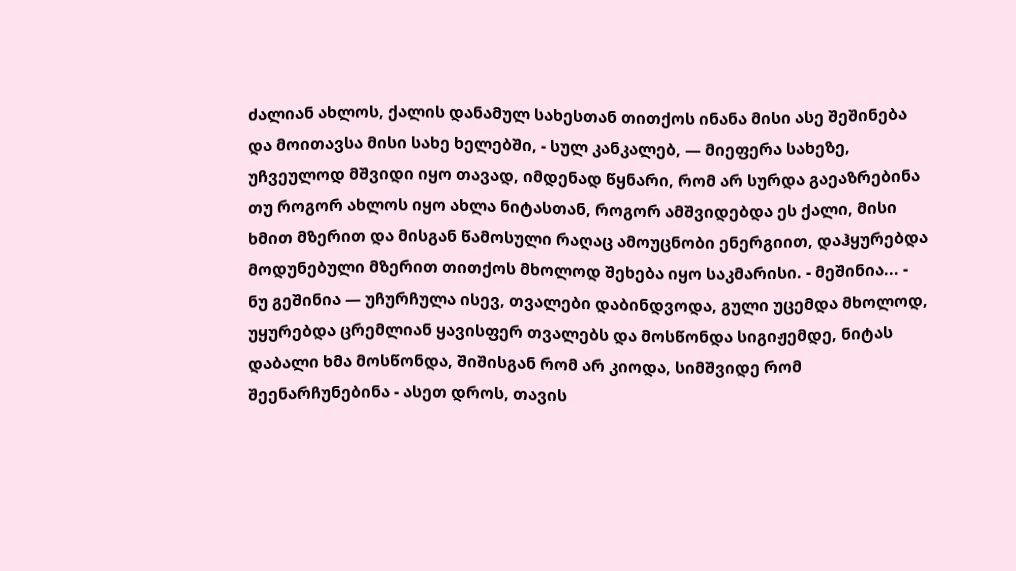ძალიან ახლოს, ქალის დანამულ სახესთან თითქოს ინანა მისი ასე შეშინება და მოითავსა მისი სახე ხელებში, - სულ კანკალებ, — მიეფერა სახეზე, უჩვეულოდ მშვიდი იყო თავად, იმდენად წყნარი, რომ არ სურდა გაეაზრებინა თუ როგორ ახლოს იყო ახლა ნიტასთან, როგორ ამშვიდებდა ეს ქალი, მისი ხმით მზერით და მისგან წამოსული რაღაც ამოუცნობი ენერგიით, დაჰყურებდა მოდუნებული მზერით თითქოს მხოლოდ შეხება იყო საკმარისი. - მეშინია... - ნუ გეშინია — უჩურჩულა ისევ, თვალები დაბინდვოდა, გული უცემდა მხოლოდ, უყურებდა ცრემლიან ყავისფერ თვალებს და მოსწონდა სიგიჟემდე, ნიტას დაბალი ხმა მოსწონდა, შიშისგან რომ არ კიოდა, სიმშვიდე რომ შეენარჩუნებინა - ასეთ დროს, თავის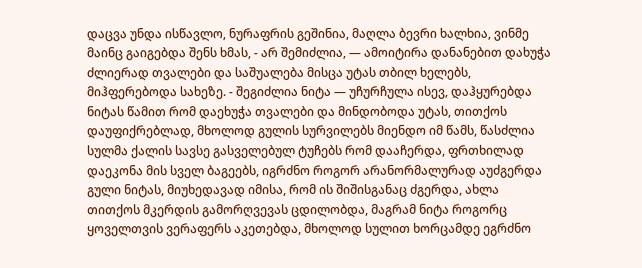დაცვა უნდა ისწავლო, ნურაფრის გეშინია, მაღლა ბევრი ხალხია, ვინმე მაინც გაიგებდა შენს ხმას, - არ შემიძლია, — ამოიტირა დანანებით დახუჭა ძლიერად თვალები და საშუალება მისცა უტას თბილ ხელებს, მიჰფერებოდა სახეზე. - შეგიძლია ნიტა — უჩურჩულა ისევ, დაჰყურებდა ნიტას წამით რომ დაეხუჭა თვალები და მინდობოდა უტას, თითქოს დაუფიქრებლად, მხოლოდ გულის სურვილებს მიენდო იმ წამს, წასძლია სულმა ქალის სავსე გასველებულ ტუჩებს რომ დააჩერდა, ფრთხილად დაეკონა მის სველ ბაგეებს, იგრძნო როგორ არანორმალურად აუძგერდა გული ნიტას, მიუხედავად იმისა, რომ ის შიშისგანაც ძგერდა, ახლა თითქოს მკერდის გამორღვევას ცდილობდა, მაგრამ ნიტა როგორც ყოველთვის ვერაფერს აკეთებდა, მხოლოდ სულით ხორცამდე ეგრძნო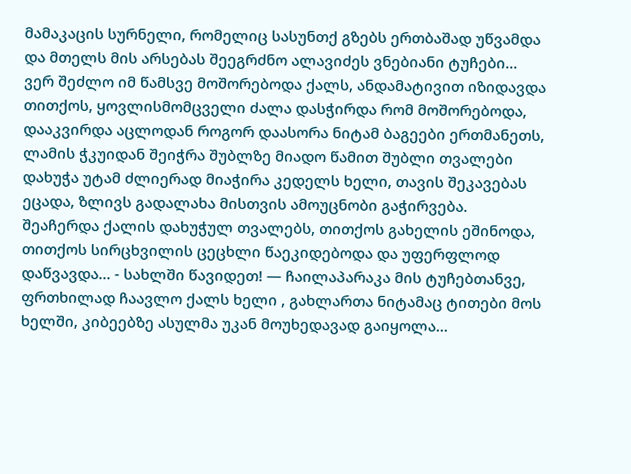მამაკაცის სურნელი, რომელიც სასუნთქ გზებს ერთბაშად უწვამდა და მთელს მის არსებას შეეგრძნო ალავიძეს ვნებიანი ტუჩები... ვერ შეძლო იმ წამსვე მოშორებოდა ქალს, ანდამატივით იზიდავდა თითქოს, ყოვლისმომცველი ძალა დასჭირდა რომ მოშორებოდა, დააკვირდა აცლოდან როგორ დაასორა ნიტამ ბაგეები ერთმანეთს, ლამის ჭკუიდან შეიჭრა შუბლზე მიადო წამით შუბლი თვალები დახუჭა უტამ ძლიერად მიაჭირა კედელს ხელი, თავის შეკავებას ეცადა, ზლივს გადალახა მისთვის ამოუცნობი გაჭირვება. შეაჩერდა ქალის დახუჭულ თვალებს, თითქოს გახელის ეშინოდა, თითქოს სირცხვილის ცეცხლი წაეკიდებოდა და უფერფლოდ დაწვავდა... - სახლში წავიდეთ! — ჩაილაპარაკა მის ტუჩებთანვე, ფრთხილად ჩაავლო ქალს ხელი , გახლართა ნიტამაც ტითები მოს ხელში, კიბეებზე ასულმა უკან მოუხედავად გაიყოლა...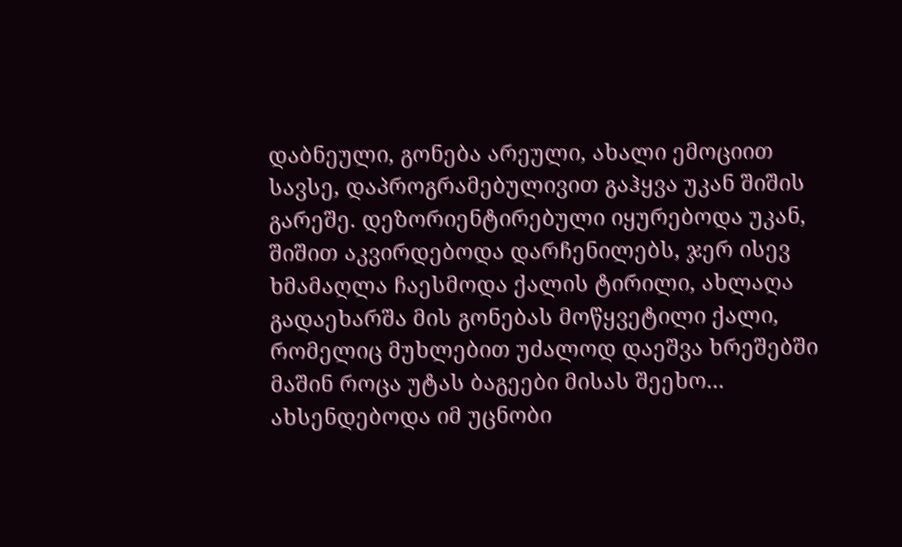დაბნეული, გონება არეული, ახალი ემოციით სავსე, დაპროგრამებულივით გაჰყვა უკან შიშის გარეშე. დეზორიენტირებული იყურებოდა უკან, შიშით აკვირდებოდა დარჩენილებს, ჯერ ისევ ხმამაღლა ჩაესმოდა ქალის ტირილი, ახლაღა გადაეხარშა მის გონებას მოწყვეტილი ქალი, რომელიც მუხლებით უძალოდ დაეშვა ხრეშებში მაშინ როცა უტას ბაგეები მისას შეეხო... ახსენდებოდა იმ უცნობი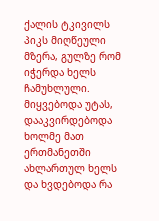ქალის ტკივილს პიკს მიღწეული მზერა, გულზე რომ იჭერდა ხელს ჩამუხლული. მიყვებოდა უტას, დააკვირდებოდა ხოლმე მათ ერთმანეთში ახლართულ ხელს და ხვდებოდა რა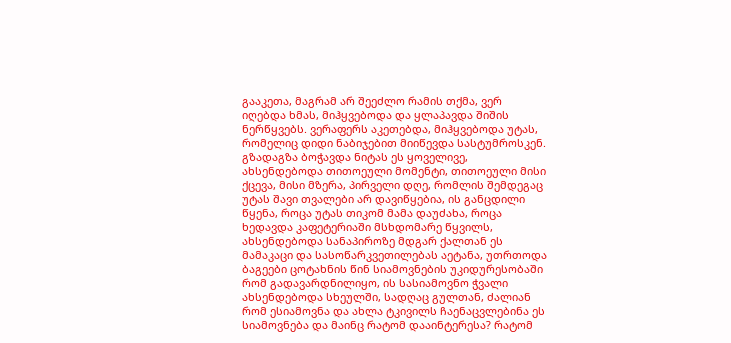გააკეთა, მაგრამ არ შეეძლო რამის თქმა, ვერ იღებდა ხმას, მიჰყვებოდა და ყლაპავდა შიშის ნერწყვებს. ვერაფერს აკეთებდა, მიჰყვებოდა უტას, რომელიც დიდი ნაბიჯებით მიიწევდა სასტუმროსკენ. გზადაგზა ბოჭავდა ნიტას ეს ყოველივე, ახსენდებოდა თითოეული მომენტი, თითოეული მისი ქცევა, მისი მზერა, პირველი დღე, რომლის შემდეგაც უტას შავი თვალები არ დავიწყებია, ის განცდილი წყენა, როცა უტას თიკომ მამა დაუძახა, როცა ხედავდა კაფეტერიაში მსხდომარე წყვილს, ახსენდებოდა სანაპიროზე მდგარ ქალთან ეს მამაკაცი და სასოწარკვეთილებას აეტანა, უთრთოდა ბაგეები ცოტახნის წინ სიამოვნების უკიდურესობაში რომ გადავარდნილიყო, ის სასიამოვნო ჭვალი ახსენდებოდა სხეულში, სადღაც გულთან, ძალიან რომ ესიამოვნა და ახლა ტკივილს ჩაენაცვლებინა ეს სიამოვნება და მაინც რატომ დააინტერესა? რატომ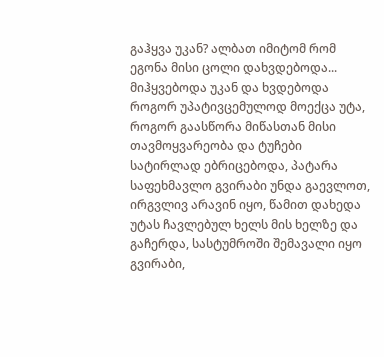გაჰყვა უკან? ალბათ იმიტომ რომ ეგონა მისი ცოლი დახვდებოდა... მიჰყვებოდა უკან და ხვდებოდა როგორ უპატივცემულოდ მოექცა უტა, როგორ გაასწორა მიწასთან მისი თავმოყვარეობა და ტუჩები სატირლად ებრიცებოდა, პატარა საფეხმავლო გვირაბი უნდა გაევლოთ, ირგვლივ არავინ იყო, წამით დახედა უტას ჩავლებულ ხელს მის ხელზე და გაჩერდა, სასტუმროში შემავალი იყო გვირაბი,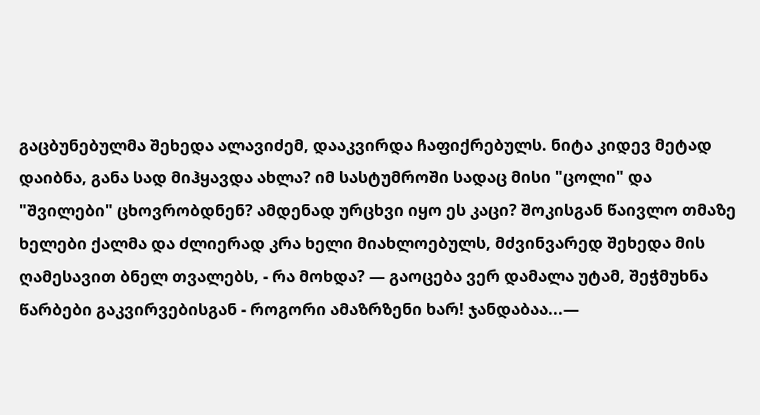გაცბუნებულმა შეხედა ალავიძემ, დააკვირდა ჩაფიქრებულს. ნიტა კიდევ მეტად დაიბნა, განა სად მიჰყავდა ახლა? იმ სასტუმროში სადაც მისი "ცოლი" და "შვილები" ცხოვრობდნენ? ამდენად ურცხვი იყო ეს კაცი? შოკისგან წაივლო თმაზე ხელები ქალმა და ძლიერად კრა ხელი მიახლოებულს, მძვინვარედ შეხედა მის ღამესავით ბნელ თვალებს, - რა მოხდა? — გაოცება ვერ დამალა უტამ, შეჭმუხნა წარბები გაკვირვებისგან - როგორი ამაზრზენი ხარ! ჯანდაბაა...—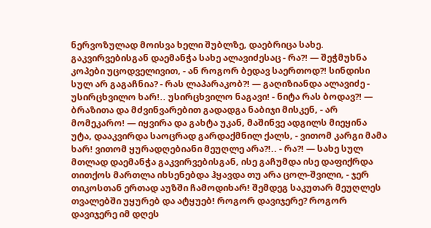ნერვოზულად მოისვა ხელი შუბლზე, დაებრიცა სახე. გაკვირვებისგან დაემანჭა სახე ალავიძესაც - რა?! — შეჭმუხნა კოპები უცოდველივით, - ან როგორ ბედავ საერთოდ?! სინდისი სულ არ გაგაჩნია? - რას ლაპარაკობ?! — გაღიზიანდა ალავიძე - უსირცხვილო ხარ!.. უსირცხვილო ნაგავი! - ნიტა რას ბოდავ?! — ბრაზითა და მძვინვარებით გადადგა ნაბიჯი მისკენ, - არ მომეკარო! — იყვირა და გახტა უკან, მაშინვე ადგილს მიეყინა უტა, დააკვირდა საოცრად გარდაქმნილ ქალს, - ვითომ კარგი მამა ხარ! ვითომ ყურადღებიანი მეუღლე არა?!.. - რა?! — სახე სულ მთლად დაემანჭა გაკვირვებისგან, ისე გაჩუმდა ისე დაფიქრდა თითქოს მართლა იხსენებდა ჰყავდა თუ არა ცოლ-შვილი, - ჯერ თიკოსთან ერთად აუზში ჩამოდიხარ! შემდეგ საკუთარ მეუღლეს თვალებში უყურებ და ატყუებ! როგორ დავიჯერე? როგორ დავიჯერე იმ დღეს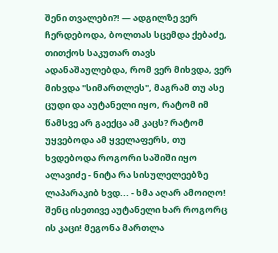შენი თვალები?! — ადგილზე ვერ ჩერდებოდა, ბოლთას სცემდა ქებაძე, თითქოს საკუთარ თავს ადანაშაულებდა, რომ ვერ მიხვდა, ვერ მიხვდა "სიმართლეს", მაგრამ თუ ასე ცუდი და აუტანელი იყო, რატომ იმ წამსვე არ გაექცა ამ კაცს? რატომ უყვებოდა ამ ყველაფერს, თუ ხვდებოდა როგორი საშიში იყო ალავიძე - ნიტა რა სისულელეებზე ლაპარაკიბ ხვდ... - ხმა აღარ ამოიღო! შენც ისეთივე აუტანელი ხარ როგორც ის კაცი! მეგონა მართლა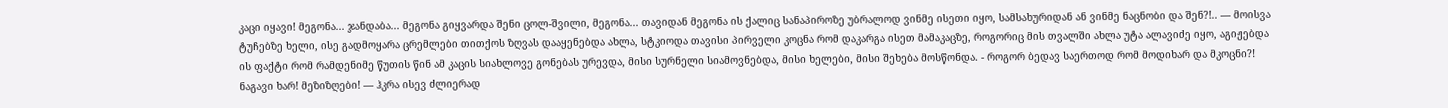კაცი იყავი! მეგონა... ჯანდაბა... მეგონა გიყვარდა შენი ცოლ-შვილი, მეგონა... თავიდან მეგონა ის ქალიც სანაპიროზე უბრალოდ ვინმე ისეთი იყო, სამსახურიდან ან ვინმე ნაცნობი და შენ?!.. — მოისვა ტუჩებზე ხელი, ისე გადმოყარა ცრემლები თითქოს ზღვას დააყენებდა ახლა, სტკიოდა თავისი პირველი კოცნა რომ დაკარგა ისეთ მამაკაცზე, როგორიც მის თვალში ახლა უტა ალავიძე იყო, აგიჟებდა ის ფაქტი რომ რამდენიმე წუთის წინ ამ კაცის სიახლოვე გონებას ურევდა, მისი სურნელი სიამოვნებდა, მისი ხელები, მისი შეხება მოსწონდა. - როგორ ბედავ საერთოდ რომ მოდიხარ და მკოცნი?! ნაგავი ხარ! მეზიზღები! — ჰკრა ისევ ძლიერად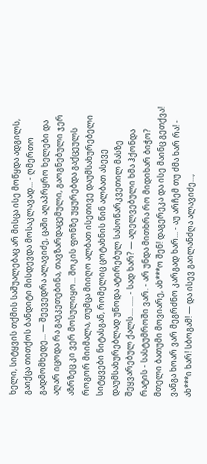ხელი, სიტყვის თქმის საშუალებაც არ მისცა ისე მოწყდა ადგილს, გაიქცა თითქოს ბანდიტი მისდევდა მოსაკლავად... - ღმერთო გადმომხედე... — შეევედრა ალავიძე, ცაში აღაპრყრო ხელები და აღარ იცოდა რა გაეკეთებინა, თავზარდაცემული, გაოგნებული ჯერ აზრზეც კი ვერ მოსულიყო... შოკის ფონზე უყურებდა გაქცეულს როგორ მიიმალა, თუმცა მიიღო ალბათ ისეთივე დაუმსახურებელი სიტყვები ნიტასგან, რომელიც ცოტახნის წინ ალბათ ასევე დაუმსახურებლად უწოდა ატირებულ სასოწარკვეთილ მასზე შეყვარებულ ქალს.... ..... - სად ხარ? — აღელვებული ხმა ჰქონდა რატის - სასტუმროში ვარ. - არ უნდა მითხრა რო მიდიხარ ბიჭო? მთელი ბათუმი მოვიარე, ახ***ო შენ! დაგერეკა და ისე მაინც გეთქვა! ვანგა ხოარ ვარ მეგრძნო კარგად ხარ... - აუ არჩემ თუ ძმა ხარ რა! - ახ***ი ხარ! სბოგამ! — და ისევ გაილანძღა ალავიძე...,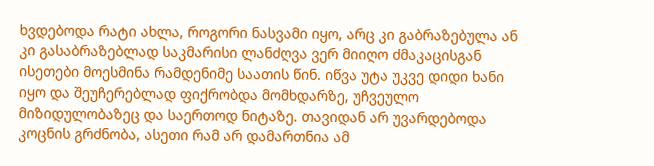ხვდებოდა რატი ახლა, როგორი ნასვამი იყო, არც კი გაბრაზებულა ან კი გასაბრაზებლად საკმარისი ლანძღვა ვერ მიიღო ძმაკაცისგან ისეთები მოესმინა რამდენიმე საათის წინ. იწვა უტა უკვე დიდი ხანი იყო და შეუჩერებლად ფიქრობდა მომხდარზე, უჩვეულო მიზიდულობაზეც და საერთოდ ნიტაზე. თავიდან არ უვარდებოდა კოცნის გრძნობა, ასეთი რამ არ დამართნია ამ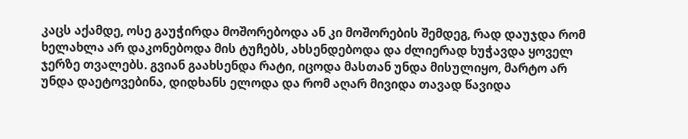კაცს აქამდე, ოსე გაუჭირდა მოშორებოდა ან კი მოშორების შემდეგ, რად დაუჯდა რომ ხელახლა არ დაკონებოდა მის ტუჩებს, ახსენდებოდა და ძლიერად ხუჭავდა ყოველ ჯერზე თვალებს. გვიან გაახსენდა რატი, იცოდა მასთან უნდა მისულიყო, მარტო არ უნდა დაეტოვებინა, დიდხანს ელოდა და რომ აღარ მივიდა თავად წავიდა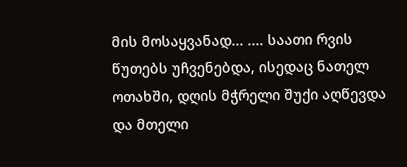მის მოსაყვანად... .... საათი რვის წუთებს უჩვენებდა, ისედაც ნათელ ოთახში, დღის მჭრელი შუქი აღწევდა და მთელი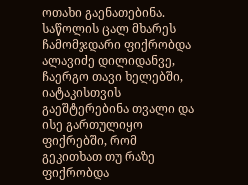ოთახი გაენათებინა. საწოლის ცალ მხარეს ჩამომჯდარი ფიქრობდა ალავიძე დილიდანვე, ჩაერგო თავი ხელებში, იატაკისთვის გაეშტერებინა თვალი და ისე გართულიყო ფიქრებში, რომ გეკითხათ თუ რაზე ფიქრობდა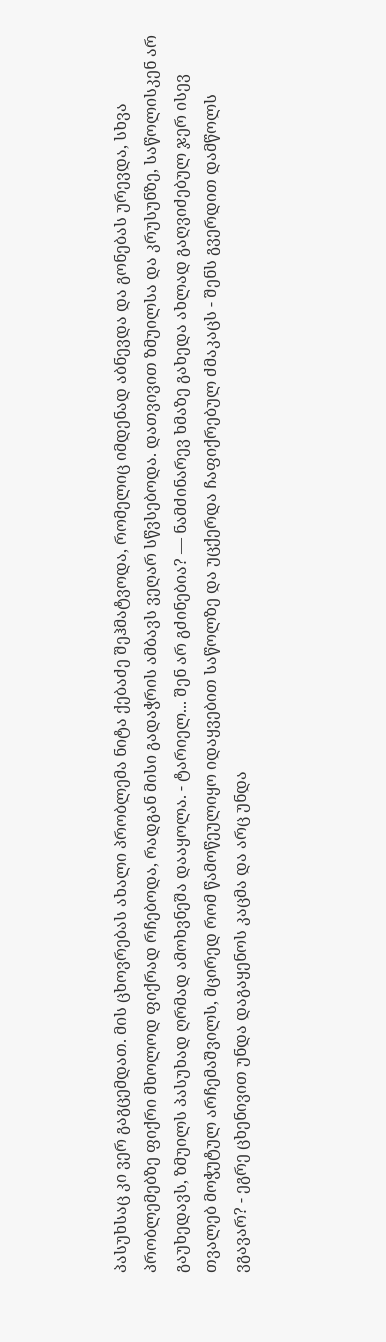პასუხსაც კი ვერ გაგცემდათ. მის ცხოვრებას ახალი პრობლემა ნიტა ქებაძე შეჰმატვოდა, რომელიც იმდენად აბნევდა და გონებას ურევდა, სხვა პრობლემებზე ფიქრი მხოლოდ ფიქრად რჩებოდა, რადგან მისი გადაჭრის ამბავს ვეღარ სწვსებოდა. დათვივით ზმუილსა და კრუსუნზე, საწოლისკენ არ გაუხედავს, ზმუილს პასუხად ღრმად ამოხვნეშა დააყოლა. - ტარიელ... შენ არ გძინებია? — ნამძინარევ ხმაზე გახედა ახლად გაღვიძებულ ჯერ ისევ თვალებ მოჭუტულ არჩემაშვილს, მცირედ რომ წამოწეულიყო იდაყვებით საწოლზე და უცქერდა ჩაფიქრებულ ძმაკაცს - შენს გვერდით დამწოლს ვგავარ? - ეგრე ცხენივით უნდა დაგაყენოს კაცმა და არც უნდა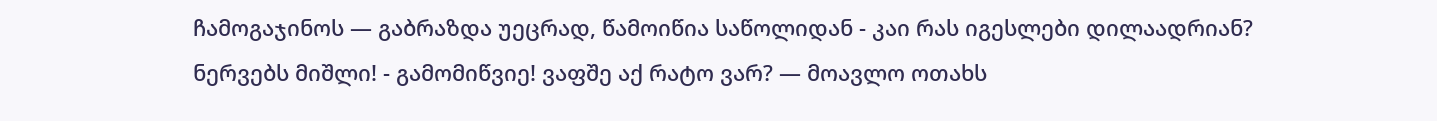ჩამოგაჯინოს — გაბრაზდა უეცრად, წამოიწია საწოლიდან - კაი რას იგესლები დილაადრიან? ნერვებს მიშლი! - გამომიწვიე! ვაფშე აქ რატო ვარ? — მოავლო ოთახს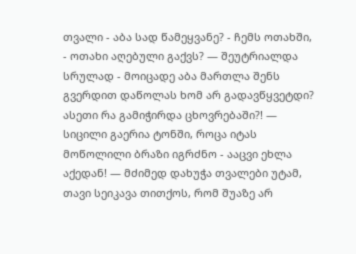თვალი - აბა სად წამეყვანე? - ჩემს ოთახში, - ოთახი აღებული გაქვს? — შეუტრიალდა სრულად - მოიცადე აბა მართლა შენს გვერდით დაწოლას ხომ არ გადავწყვეტდი? ასეთი რა გამიჭირდა ცხოვრებაში?! — სიცილი გაერია ტონში, როცა იტას მოწოლილი ბრაზი იგრძნო - ააცვი ეხლა აქედან! — მძიმედ დახუჭა თვალები უტამ, თავი სეიკავა თითქოს, რომ შუაზე არ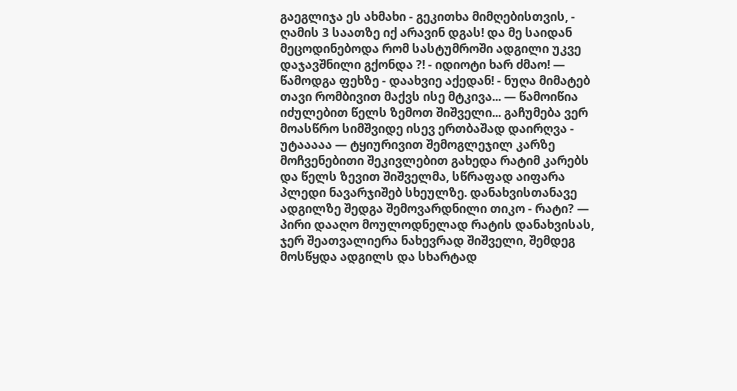გაეგლიჯა ეს ახმახი - გეკითხა მიმღებისთვის, - ღამის 3 საათზე იქ არავინ დგას! და მე საიდან მეცოდინებოდა რომ სასტუმროში ადგილი უკვე დაჯავშნილი გქონდა ?! - იდიოტი ხარ ძმაო! — წამოდგა ფეხზე - დაახვიე აქედან! - ნუღა მიმატებ თავი რომბივით მაქვს ისე მტკივა... — წამოიწია იძულებით წელს ზემოთ შიშველი... გაჩუმება ვერ მოასწრო სიმშვიდე ისევ ერთბაშად დაირღვა - უტააააა — ტყიურივით შემოგლეჯილ კარზე მოჩვენებითი შეკივლებით გახედა რატიმ კარებს და წელს ზევით შიშველმა, სწრაფად აიფარა პლედი ნავარჯიშებ სხეულზე. დანახვისთანავე ადგილზე შედგა შემოვარდნილი თიკო - რატი? — პირი დააღო მოულოდნელად რატის დანახვისას, ჯერ შეათვალიერა ნახევრად შიშველი, შემდეგ მოსწყდა ადგილს და სხარტად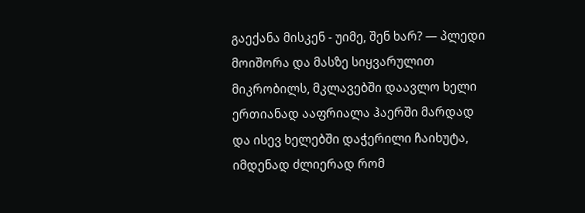გაექანა მისკენ - უიმე, შენ ხარ? — პლედი მოიშორა და მასზე სიყვარულით მიკრობილს, მკლავებში დაავლო ხელი ერთიანად ააფრიალა ჰაერში მარდად და ისევ ხელებში დაჭერილი ჩაიხუტა, იმდენად ძლიერად რომ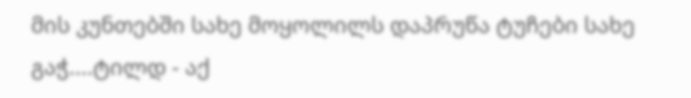მის კუნთებში სახე მოყოლილს დაპრუწა ტუჩები სახე გაჭ....ტილდ - აქ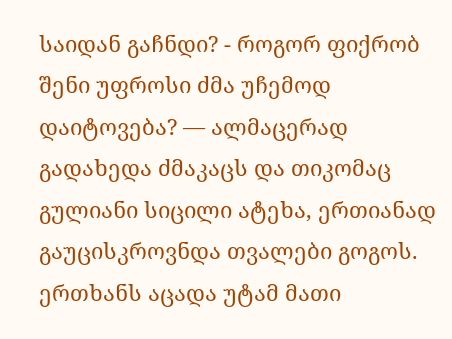საიდან გაჩნდი? - როგორ ფიქრობ შენი უფროსი ძმა უჩემოდ დაიტოვება? — ალმაცერად გადახედა ძმაკაცს და თიკომაც გულიანი სიცილი ატეხა, ერთიანად გაუცისკროვნდა თვალები გოგოს. ერთხანს აცადა უტამ მათი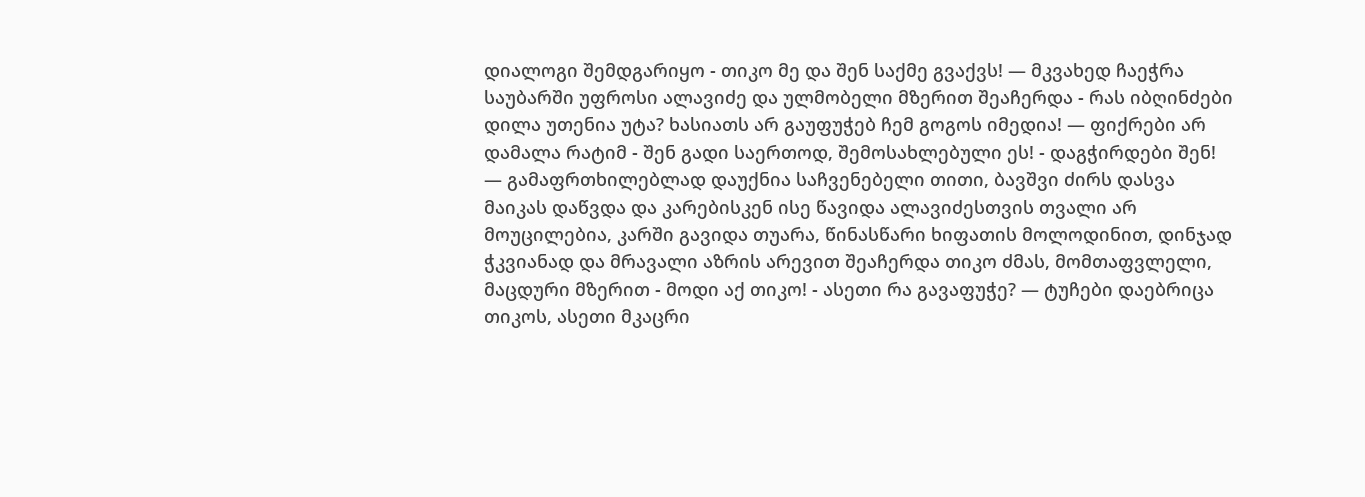დიალოგი შემდგარიყო - თიკო მე და შენ საქმე გვაქვს! — მკვახედ ჩაეჭრა საუბარში უფროსი ალავიძე და ულმობელი მზერით შეაჩერდა - რას იბღინძები დილა უთენია უტა? ხასიათს არ გაუფუჭებ ჩემ გოგოს იმედია! — ფიქრები არ დამალა რატიმ - შენ გადი საერთოდ, შემოსახლებული ეს! - დაგჭირდები შენ! — გამაფრთხილებლად დაუქნია საჩვენებელი თითი, ბავშვი ძირს დასვა მაიკას დაწვდა და კარებისკენ ისე წავიდა ალავიძესთვის თვალი არ მოუცილებია, კარში გავიდა თუარა, წინასწარი ხიფათის მოლოდინით, დინჯად ჭკვიანად და მრავალი აზრის არევით შეაჩერდა თიკო ძმას, მომთაფვლელი, მაცდური მზერით - მოდი აქ თიკო! - ასეთი რა გავაფუჭე? — ტუჩები დაებრიცა თიკოს, ასეთი მკაცრი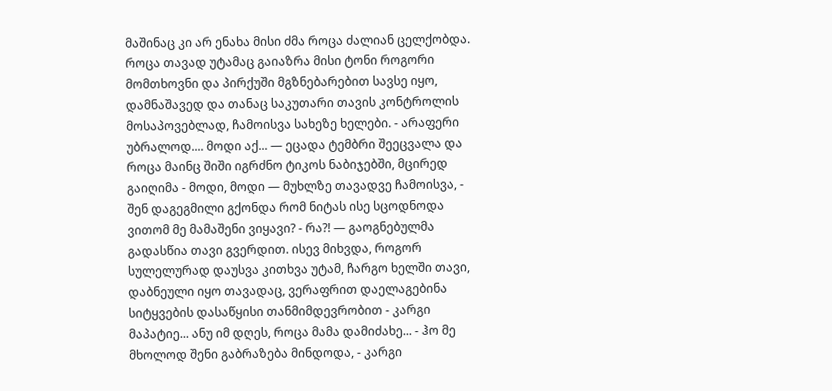მაშინაც კი არ ენახა მისი ძმა როცა ძალიან ცელქობდა. როცა თავად უტამაც გაიაზრა მისი ტონი როგორი მომთხოვნი და პირქუში მგზნებარებით სავსე იყო, დამნაშავედ და თანაც საკუთარი თავის კონტროლის მოსაპოვებლად, ჩამოისვა სახეზე ხელები. - არაფერი უბრალოდ.... მოდი აქ... — ეცადა ტემბრი შეეცვალა და როცა მაინც შიში იგრძნო ტიკოს ნაბიჯებში, მცირედ გაიღიმა - მოდი, მოდი — მუხლზე თავადვე ჩამოისვა, - შენ დაგეგმილი გქონდა რომ ნიტას ისე სცოდნოდა ვითომ მე მამაშენი ვიყავი? - რა?! — გაოგნებულმა გადასწია თავი გვერდით. ისევ მიხვდა, როგორ სულელურად დაუსვა კითხვა უტამ, ჩარგო ხელში თავი, დაბნეული იყო თავადაც, ვერაფრით დაელაგებინა სიტყვების დასაწყისი თანმიმდევრობით - კარგი მაპატიე... ანუ იმ დღეს, როცა მამა დამიძახე... - ჰო მე მხოლოდ შენი გაბრაზება მინდოდა, - კარგი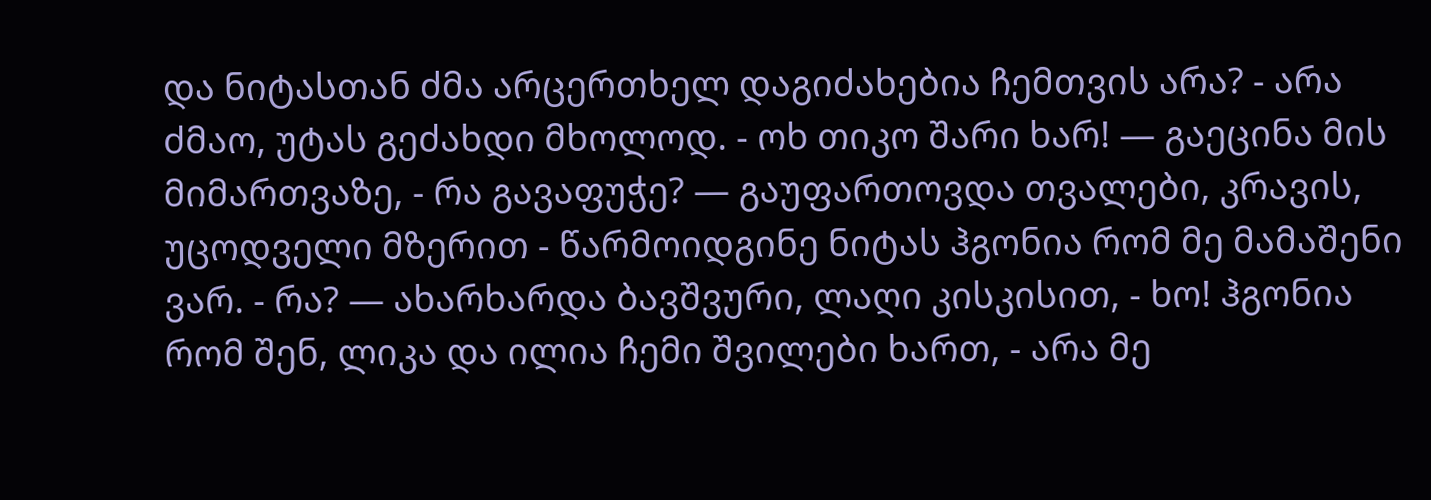და ნიტასთან ძმა არცერთხელ დაგიძახებია ჩემთვის არა? - არა ძმაო, უტას გეძახდი მხოლოდ. - ოხ თიკო შარი ხარ! — გაეცინა მის მიმართვაზე, - რა გავაფუჭე? — გაუფართოვდა თვალები, კრავის, უცოდველი მზერით - წარმოიდგინე ნიტას ჰგონია რომ მე მამაშენი ვარ. - რა? — ახარხარდა ბავშვური, ლაღი კისკისით, - ხო! ჰგონია რომ შენ, ლიკა და ილია ჩემი შვილები ხართ, - არა მე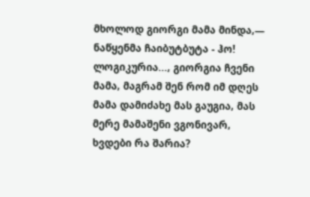მხოლოდ გიორგი მამა მინდა,— ნაწყენმა ჩაიბუტბუტა - ჰო! ლოგიკურია..., გიორგია ჩვენი მამა, მაგრამ შენ რომ იმ დღეს მამა დამიძახე მას გაუგია, მას მერე მამაშენი ვგონივარ, ხვდები რა შარია?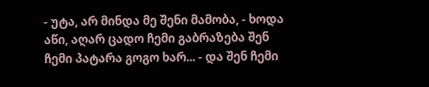- უტა, არ მინდა მე შენი მამობა, - ხოდა აწი, აღარ ცადო ჩემი გაბრაზება შენ ჩემი პატარა გოგო ხარ... - და შენ ჩემი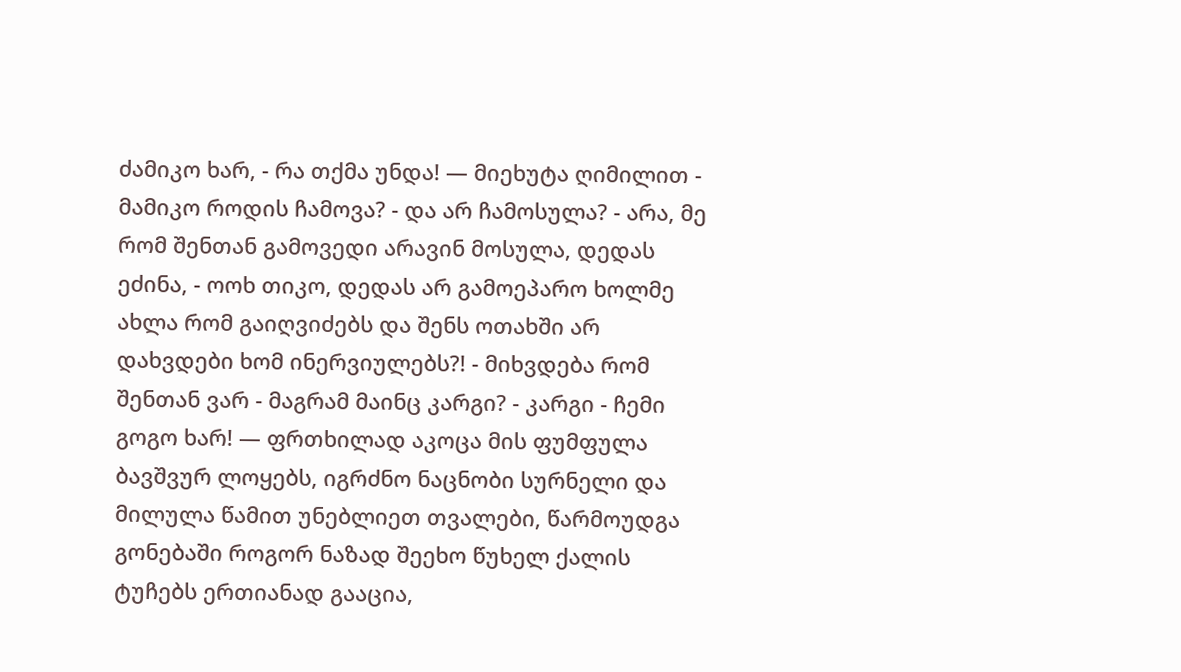ძამიკო ხარ, - რა თქმა უნდა! — მიეხუტა ღიმილით - მამიკო როდის ჩამოვა? - და არ ჩამოსულა? - არა, მე რომ შენთან გამოვედი არავინ მოსულა, დედას ეძინა, - ოოხ თიკო, დედას არ გამოეპარო ხოლმე ახლა რომ გაიღვიძებს და შენს ოთახში არ დახვდები ხომ ინერვიულებს?! - მიხვდება რომ შენთან ვარ - მაგრამ მაინც კარგი? - კარგი - ჩემი გოგო ხარ! — ფრთხილად აკოცა მის ფუმფულა ბავშვურ ლოყებს, იგრძნო ნაცნობი სურნელი და მილულა წამით უნებლიეთ თვალები, წარმოუდგა გონებაში როგორ ნაზად შეეხო წუხელ ქალის ტუჩებს ერთიანად გააცია,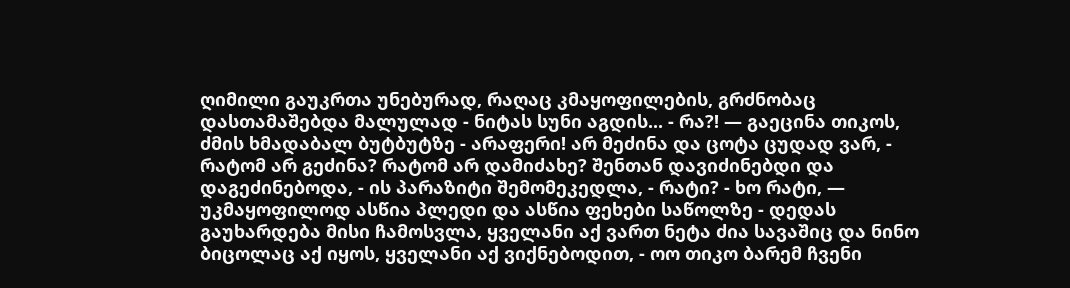ღიმილი გაუკრთა უნებურად, რაღაც კმაყოფილების, გრძნობაც დასთამაშებდა მალულად - ნიტას სუნი აგდის... - რა?! — გაეცინა თიკოს, ძმის ხმადაბალ ბუტბუტზე - არაფერი! არ მეძინა და ცოტა ცუდად ვარ, - რატომ არ გეძინა? რატომ არ დამიძახე? შენთან დავიძინებდი და დაგეძინებოდა, - ის პარაზიტი შემომეკედლა, - რატი? - ხო რატი, — უკმაყოფილოდ ასწია პლედი და ასწია ფეხები საწოლზე - დედას გაუხარდება მისი ჩამოსვლა, ყველანი აქ ვართ ნეტა ძია სავაშიც და ნინო ბიცოლაც აქ იყოს, ყველანი აქ ვიქნებოდით, - ოო თიკო ბარემ ჩვენი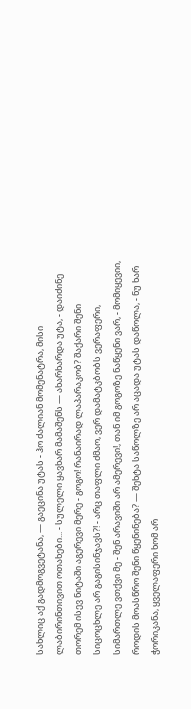სახლიც აქ გადმოგვეტანა, — გაეცინა უტას - ჰო ძალიან მომენატრა, მისი ლაბირინთივით ოთახები... - სულელი ყავხარ მამაშენს — ახარხარდა უტა, - დაიძინე თორემ ისევ ნიტაში აგერევი მერე - გოგო! რანაირად ლაპარაკობ? შაქარი შენი სიცოცხლე არ გაგისინჯავს?! - არც თაფლი ძმაო, ვერ დამატკბობს ვერაფერი, სიმართლე ვთქვი მე - შენ არავიში არ ამერევი!, თან იმ გოგოზე ნაწყენი ვარ, - მომიყევიი, როდის მოასწრო შენი წყენინება? — შეხტა საწოლზე არ აცადა უტას დაწოლა, - ნუ ხარ ჭორიკანა, ყველაფერი ხომ არ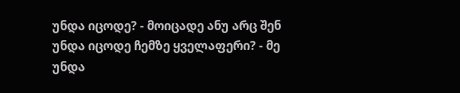უნდა იცოდე? - მოიცადე ანუ არც შენ უნდა იცოდე ჩემზე ყველაფერი? - მე უნდა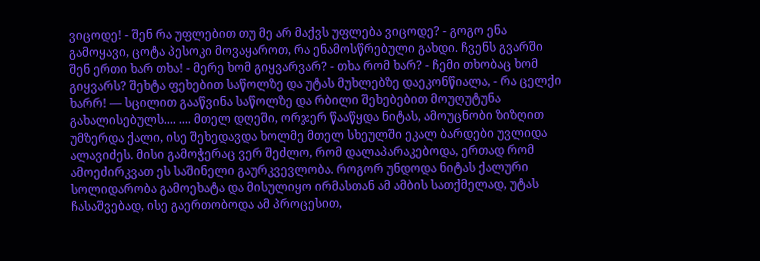ვიცოდე! - შენ რა უფლებით თუ მე არ მაქვს უფლება ვიცოდე? - გოგო ენა გამოყავი, ცოტა პესოკი მოვაყაროთ, რა ენამოსწრებული გახდი. ჩვენს გვარში შენ ერთი ხარ თხა! - მერე ხომ გიყვარვარ? - თხა რომ ხარ? - ჩემი თხობაც ხომ გიყვარს? შეხტა ფეხებით საწოლზე და უტას მუხლებზე დაეკონწიალა, - რა ცელქი ხარრ! — სცილით გააწვინა საწოლზე და რბილი შეხებებით მოუღუტუნა გახალისებულს.... .... მთელ დღეში, ორჯერ წააწყდა ნიტას, ამოუცნობი ზიზღით უმზერდა ქალი, ისე შეხედავდა ხოლმე მთელ სხეულში ეკალ ბარდები უვლიდა ალავიძეს. მისი გამოჭერაც ვერ შეძლო, რომ დალაპარაკებოდა, ერთად რომ ამოეძირკვათ ეს საშინელი გაურკვევლობა. როგორ უნდოდა ნიტას ქალური სოლიდარობა გამოეხატა და მისულიყო ირმასთან ამ ამბის სათქმელად, უტას ჩასაშვებად, ისე გაერთობოდა ამ პროცესით,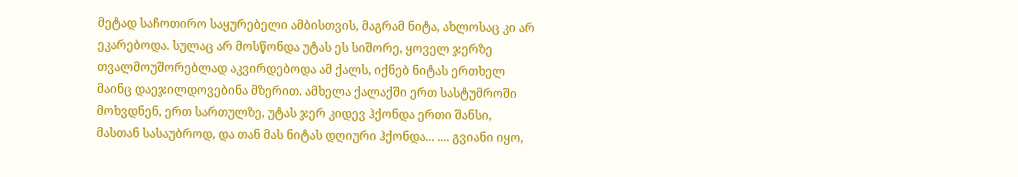მეტად საჩოთირო საყურებელი ამბისთვის, მაგრამ ნიტა, ახლოსაც კი არ ეკარებოდა. სულაც არ მოსწონდა უტას ეს სიშორე, ყოველ ჯერზე თვალმოუშორებლად აკვირდებოდა ამ ქალს, იქნებ ნიტას ერთხელ მაინც დაეჯილდოვებინა მზერით. ამხელა ქალაქში ერთ სასტუმროში მოხვდნენ, ერთ სართულზე, უტას ჯერ კიდევ ჰქონდა ერთი შანსი, მასთან სასაუბროდ, და თან მას ნიტას დღიური ჰქონდა... .... გვიანი იყო,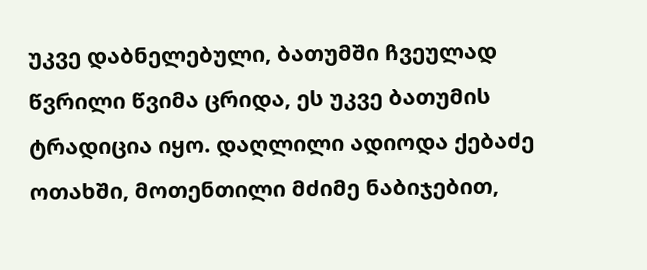უკვე დაბნელებული, ბათუმში ჩვეულად წვრილი წვიმა ცრიდა, ეს უკვე ბათუმის ტრადიცია იყო. დაღლილი ადიოდა ქებაძე ოთახში, მოთენთილი მძიმე ნაბიჯებით,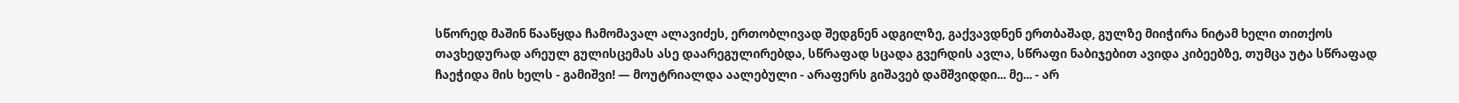სწორედ მაშინ წააწყდა ჩამომავალ ალავიძეს, ერთობლივად შედგნენ ადგილზე, გაქვავდნენ ერთბაშად, გულზე მიიჭირა ნიტამ ხელი თითქოს თავხედურად არეულ გულისცემას ასე დაარეგულირებდა, სწრაფად სცადა გვერდის ავლა, სწრაფი ნაბიჯებით ავიდა კიბეებზე, თუმცა უტა სწრაფად ჩაეჭიდა მის ხელს - გამიშვი! — მოუტრიალდა აალებული - არაფერს გიშავებ დამშვიდდი... მე... - არ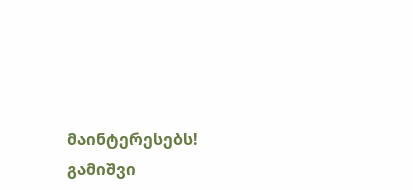მაინტერესებს! გამიშვი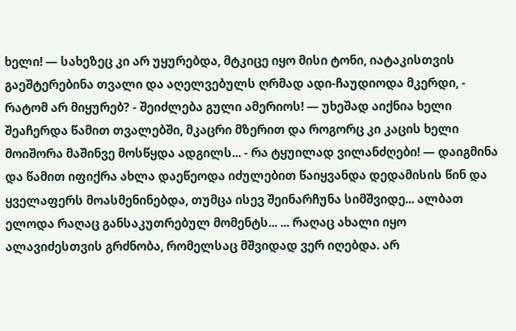ხელი! — სახეზეც კი არ უყურებდა, მტკიცე იყო მისი ტონი, იატაკისთვის გაეშტერებინა თვალი და აღელვებულს ღრმად ადი-ჩაუდიოდა მკერდი, - რატომ არ მიყურებ? - შეიძლება გული ამერიოს! — უხეშად აიქნია ხელი შეაჩერდა წამით თვალებში, მკაცრი მზერით და როგორც კი კაცის ხელი მოიშორა მაშინვე მოსწყდა ადგილს... - რა ტყუილად ვილანძღები! — დაიგმინა და წამით იფიქრა ახლა დაეწეოდა იძულებით წაიყვანდა დედამისის წინ და ყველაფერს მოასმენინებდა, თუმცა ისევ შეინარჩუნა სიმშვიდე... ალბათ ელოდა რაღაც განსაკუთრებულ მომენტს... ... რაღაც ახალი იყო ალავიძესთვის გრძნობა, რომელსაც მშვიდად ვერ იღებდა. არ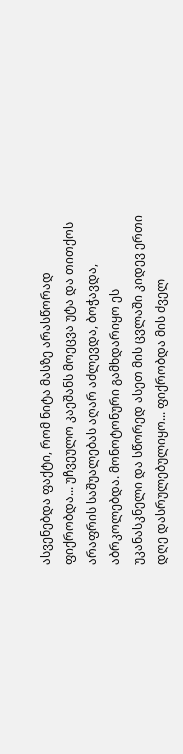ასვენებდა ფაქტი, რომ ნიტა მასზე არასწორად ფიქრობდა... უჩვეულო კაეშანს მოეცვა უტა და თითქოს არაფრის საშუალებას აღარ აძლევდა, ბოჭავდა, აბრკოლებდა. მონოტონური გამხდარიყო ეს უკანასკნელი და სწორედ ასეთ მის ცვლაში კიდევ ერთი დღე დასრულებულიყო... ფიქრობდა მის ძველ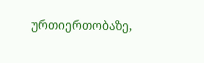ურთიერთობაზე,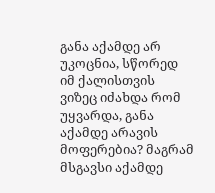განა აქამდე არ უკოცნია, სწორედ იმ ქალისთვის ვიზეც იძახდა რომ უყვარდა, განა აქამდე არავის მოფერებია? მაგრამ მსგავსი აქამდე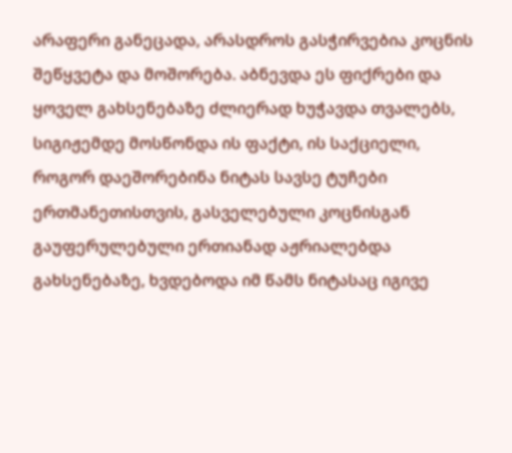არაფერი განეცადა, არასდროს გასჭირვებია კოცნის შეწყვეტა და მოშორება. აბნევდა ეს ფიქრები და ყოველ გახსენებაზე ძლიერად ხუჭავდა თვალებს, სიგიჟემდე მოსწონდა ის ფაქტი, ის საქციელი, როგორ დაეშორებინა ნიტას სავსე ტუჩები ერთმანეთისთვის, გასველებული კოცნისგან გაუფერულებული ერთიანად აჟრიალებდა გახსენებაზე, ხვდებოდა იმ წამს ნიტასაც იგივე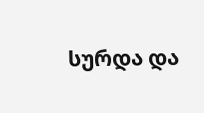სურდა და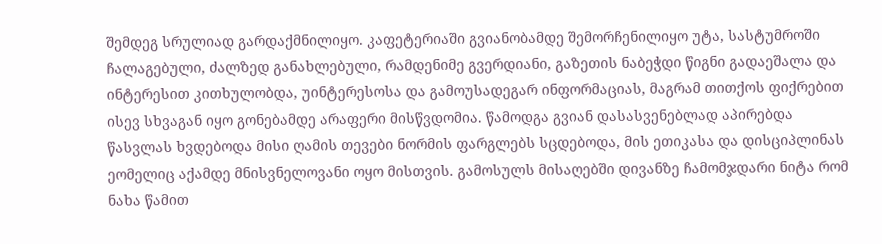შემდეგ სრულიად გარდაქმნილიყო. კაფეტერიაში გვიანობამდე შემორჩენილიყო უტა, სასტუმროში ჩალაგებული, ძალზედ განახლებული, რამდენიმე გვერდიანი, გაზეთის ნაბეჭდი წიგნი გადაეშალა და ინტერესით კითხულობდა, უინტერესოსა და გამოუსადეგარ ინფორმაციას, მაგრამ თითქოს ფიქრებით ისევ სხვაგან იყო გონებამდე არაფერი მისწვდომია. წამოდგა გვიან დასასვენებლად აპირებდა წასვლას ხვდებოდა მისი ღამის თევები ნორმის ფარგლებს სცდებოდა, მის ეთიკასა და დისციპლინას ეომელიც აქამდე მნისვნელოვანი ოყო მისთვის. გამოსულს მისაღებში დივანზე ჩამომჯდარი ნიტა რომ ნახა წამით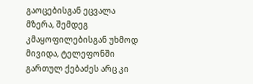გაოცებისგან ეცვალა მზერა, შემდეგ კმაყოფილებისგან უხმოდ მივიდა, ტელეფონში გართულ ქებაძეს არც კი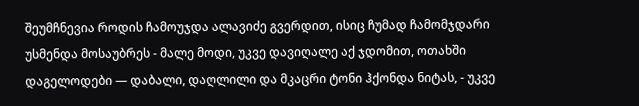შეუმჩნევია როდის ჩამოუჯდა ალავიძე გვერდით, ისიც ჩუმად ჩამომჯდარი უსმენდა მოსაუბრეს - მალე მოდი, უკვე დავიღალე აქ ჯდომით, ოთახში დაგელოდები — დაბალი, დაღლილი და მკაცრი ტონი ჰქონდა ნიტას, - უკვე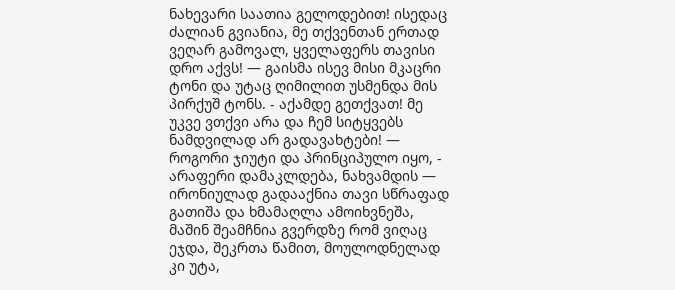ნახევარი საათია გელოდებით! ისედაც ძალიან გვიანია, მე თქვენთან ერთად ვეღარ გამოვალ, ყველაფერს თავისი დრო აქვს! — გაისმა ისევ მისი მკაცრი ტონი და უტაც ღიმილით უსმენდა მის პირქუშ ტონს. - აქამდე გეთქვათ! მე უკვე ვთქვი არა და ჩემ სიტყვებს ნამდვილად არ გადავახტები! — როგორი ჯიუტი და პრინციპულო იყო, - არაფერი დამაკლდება, ნახვამდის — ირონიულად გადააქნია თავი სწრაფად გათიშა და ხმამაღლა ამოიხვნეშა, მაშინ შეამჩნია გვერდზე რომ ვიღაც ეჯდა, შეკრთა წამით, მოულოდნელად კი უტა,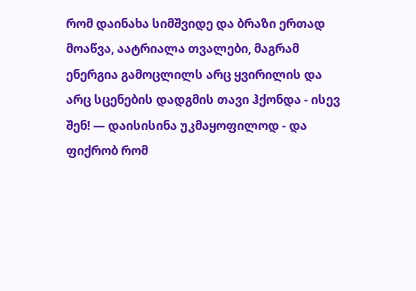რომ დაინახა სიმშვიდე და ბრაზი ერთად მოაწვა, აატრიალა თვალები, მაგრამ ენერგია გამოცლილს არც ყვირილის და არც სცენების დადგმის თავი ჰქონდა - ისევ შენ! — დაისისინა უკმაყოფილოდ - და ფიქრობ რომ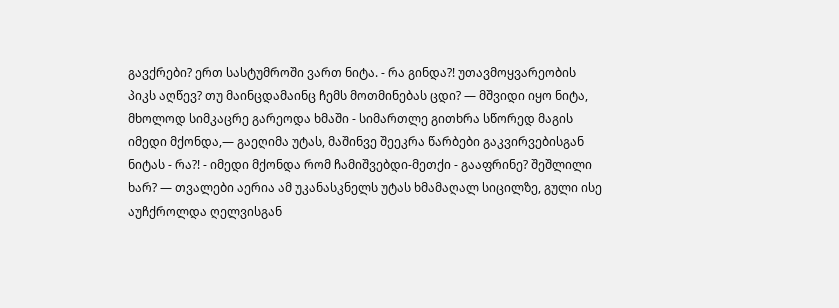გავქრები? ერთ სასტუმროში ვართ ნიტა. - რა გინდა?! უთავმოყვარეობის პიკს აღწევ? თუ მაინცდამაინც ჩემს მოთმინებას ცდი? — მშვიდი იყო ნიტა, მხოლოდ სიმკაცრე გარეოდა ხმაში - სიმართლე გითხრა სწორედ მაგის იმედი მქონდა,— გაეღიმა უტას, მაშინვე შეეკრა წარბები გაკვირვებისგან ნიტას - რა?! - იმედი მქონდა რომ ჩამიშვებდი-მეთქი - გააფრინე? შეშლილი ხარ? — თვალები აერია ამ უკანასკნელს უტას ხმამაღალ სიცილზე, გული ისე აუჩქროლდა ღელვისგან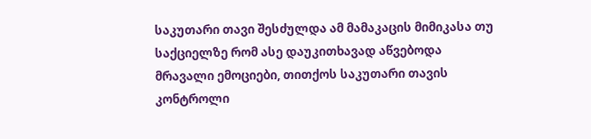საკუთარი თავი შესძულდა ამ მამაკაცის მიმიკასა თუ საქციელზე რომ ასე დაუკითხავად აწვებოდა მრავალი ემოციები, თითქოს საკუთარი თავის კონტროლი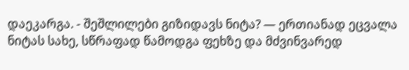დაეკარგა. - შეშლილები გიზიდავს ნიტა? — ერთიანად ეცვალა ნიტას სახე, სწრაფად წამოდგა ფეხზე და მძვინვარედ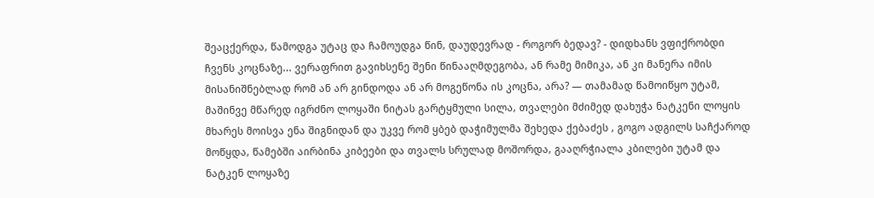შეაცქერდა, წამოდგა უტაც და ჩამოუდგა წინ, დაუდევრად - როგორ ბედავ? - დიდხანს ვფიქრობდი ჩვენს კოცნაზე... ვერაფრით გავიხსენე შენი წინააღმდეგობა, ან რამე მიმიკა, ან კი მანერა იმის მისანიშნებლად რომ ან არ გინდოდა ან არ მოგეწონა ის კოცნა, არა? — თამამად წამოიწყო უტამ, მაშინვე მწარედ იგრძნო ლოყაში ნიტას გარტყმული სილა, თვალები მძიმედ დახუჭა ნატკენი ლოყის მხარეს მოისვა ენა შიგნიდან და უკვე რომ ყბებ დაჭიმულმა შეხედა ქებაძეს , გოგო ადგილს საჩქაროდ მოწყდა, წამებში აირბინა კიბეები და თვალს სრულად მოშორდა, გააღრჭიალა კბილები უტამ და ნატკენ ლოყაზე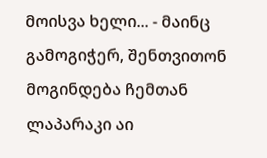მოისვა ხელი... - მაინც გამოგიჭერ, შენთვითონ მოგინდება ჩემთან ლაპარაკი აი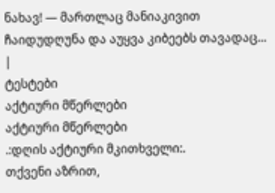ნახავ! — მართლაც მანიაკივით ჩაიდუდღუნა და აუყვა კიბეებს თავადაც... |
ტესტები
აქტიური მწერლები
აქტიური მწერლები
.:დღის აქტიური მკითხველი:.
თქვენი აზრით,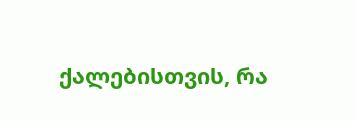ქალებისთვის, რა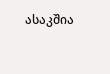ასაკშია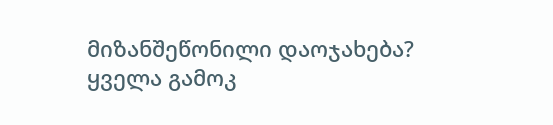მიზანშეწონილი დაოჯახება?
ყველა გამოკ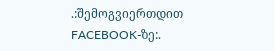.:შემოგვიერთდით FACEBOOK-ზე:.